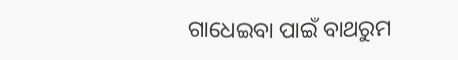ଗାଧେଇବା ପାଇଁ ବାଥରୁମ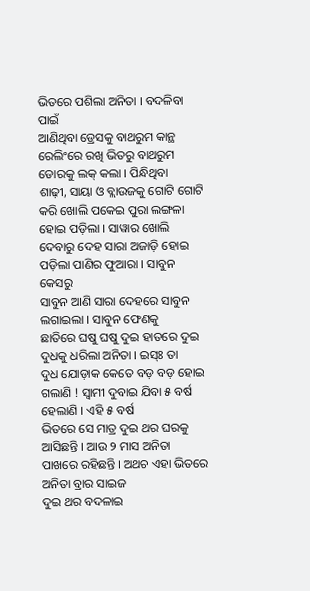ଭିତରେ ପଶିଲା ଅନିତା । ବଦଳିବା ପାଇଁ
ଆଣିଥିବା ଡ୍ରେସକୁ ବାଥରୁମ କାନ୍ଥ ରେଲିଂରେ ରଖି ଭିତରୁ ବାଥରୁମ ଡୋରକୁ ଲକ୍ କଲା । ପିନ୍ଧିଥିବା
ଶାଢ଼ୀ, ସାୟା ଓ ବ୍ଲାଉଜକୁ ଗୋଟି ଗୋଟି କରି ଖୋଲି ପକେଇ ପୁରା ଲଙ୍ଗଳା ହୋଇ ପଡ଼ିଲା । ସାୱାର ଖୋଲି
ଦେବାରୁ ଦେହ ସାରା ଅଜାଡ଼ି ହୋଇ ପଡ଼ିଲା ପାଣିର ଫୁଆରା । ସାବୁନ କେସରୁ
ସାବୁନ ଆଣି ସାରା ଦେହରେ ସାବୁନ ଲଗାଇଲା । ସାବୁନ ଫେଣକୁ
ଛାତିରେ ଘଷୁ ଘଷୁ ଦୁଇ ହାତରେ ଦୁଇ ଦୁଧକୁ ଧରିଲା ଅନିତା । ଇସ୍ଃ ତା
ଦୁଧ ଯୋଡ଼ାକ କେତେ ବଡ଼ ବଡ଼ ହୋଇ ଗଲାଣି ! ସ୍ବାମୀ ଦୁବାଇ ଯିବା ୫ ବର୍ଷ ହେଲାଣି । ଏହି ୫ ବର୍ଷ
ଭିତରେ ସେ ମାତ୍ର ଦୁଇ ଥର ଘରକୁ ଆସିଛନ୍ତି । ଆଉ ୨ ମାସ ଅନିତା
ପାଖରେ ରହିଛନ୍ତି । ଅଥଚ ଏହା ଭିତରେ ଅନିତା ବ୍ରାର ସାଇଜ
ଦୁଇ ଥର ବଦଳାଇ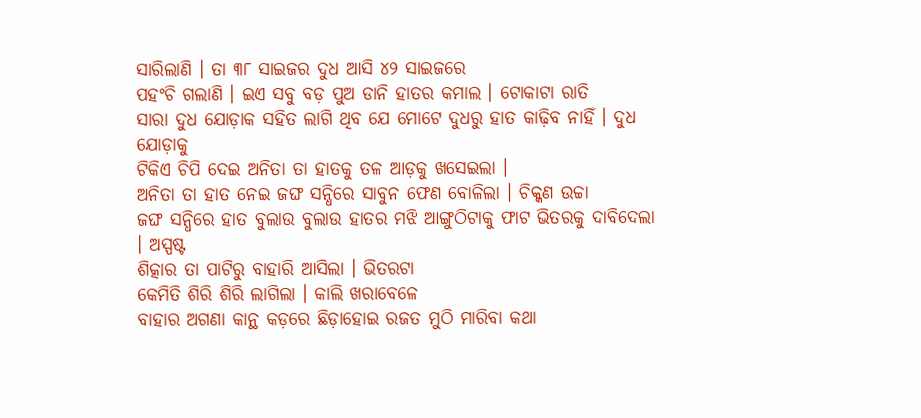ସାରିଲାଣି । ତା ୩୮ ସାଇଜର ଦୁଧ ଆସି ୪୨ ସାଇଜରେ
ପହଂଚି ଗଲାଣି । ଇଏ ସବୁ ବଡ଼ ପୁଅ ଡାନି ହାତର କମାଲ । ଟୋକାଟା ରାତି
ସାରା ଦୁଧ ଯୋଡ଼ାକ ସହିତ ଲାଗି ଥିବ ଯେ ମୋଟେ ଦୁଧରୁ ହାତ କାଢ଼ିବ ନାହିଁ । ଦୁଧ ଯୋଡ଼ାକୁ
ଟିକିଏ ଚିପି ଦେଇ ଅନିତା ତା ହାତକୁ ତଳ ଆଡ଼କୁ ଖସେଇଲା ।
ଅନିତା ତା ହାତ ନେଇ ଜଙ୍ଘ ସନ୍ଧିରେ ସାବୁନ ଫେଣ ବୋଳିଲା । ଚିକ୍କଣ ଉଚ୍ଚା
ଜଙ୍ଘ ସନ୍ଧିରେ ହାତ ବୁଲାଉ ବୁଲାଉ ହାତର ମଝି ଆଙ୍ଗୁଠିଟାକୁ ଫାଟ ଭିତରକୁ ଦାବିଦେଲା । ଅସ୍ପଷ୍ଟ
ଶିତ୍କାର ତା ପାଟିରୁ ବାହାରି ଆସିଲା । ଭିତରଟା
କେମିତି ଶିରି ଶିରି ଲାଗିଲା । କାଲି ଖରାବେଳେ
ବାହାର ଅଗଣା କାନ୍ଥ କଡ଼ରେ ଛିଡ଼ାହୋଇ ରଜତ ମୁଠି ମାରିବା କଥା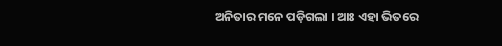ଅନିତାର ମନେ ପଡ଼ିଗଲା । ଆଃ ଏହା ଭିତରେ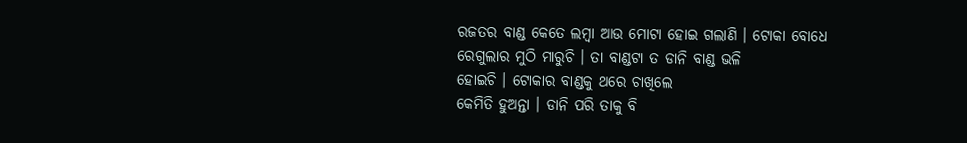ରଜତର ବାଣ୍ଡ କେତେ ଲମ୍ବା ଆଉ ମୋଟା ହୋଇ ଗଲାଣି । ଟୋକା ବୋଧେ
ରେଗୁଲାର ମୁଠି ମାରୁଚି । ତା ବାଣ୍ଡଟା ତ ଡାନି ବାଣ୍ଡ ଭଳି
ହୋଇଚି । ଟୋକାର ବାଣ୍ଡକୁ ଥରେ ଚାଖିଲେ
କେମିତି ହୁଅନ୍ତା । ଡାନି ପରି ତାକୁ ବି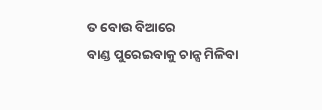ତ ବୋଉ ବିଆରେ
ବାଣ୍ଡ ପୁରେଇବାକୁ ଚାନ୍ସ ମିଳିବା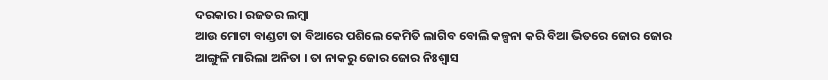ଦରକାର । ରଜତର ଲମ୍ବା
ଆଉ ମୋଟା ବାଣ୍ଡଟା ତା ବିଆରେ ପଶିଲେ କେମିତି ଲାଗିବ ବୋଲି କଳ୍ପନା କରି ବିଆ ଭିତରେ ଜୋର ଜୋର
ଆଙ୍ଗୁଳି ମାରିଲା ଅନିତା । ତା ନାକରୁ ଜୋର ଜୋର ନିଃଶ୍ବାସ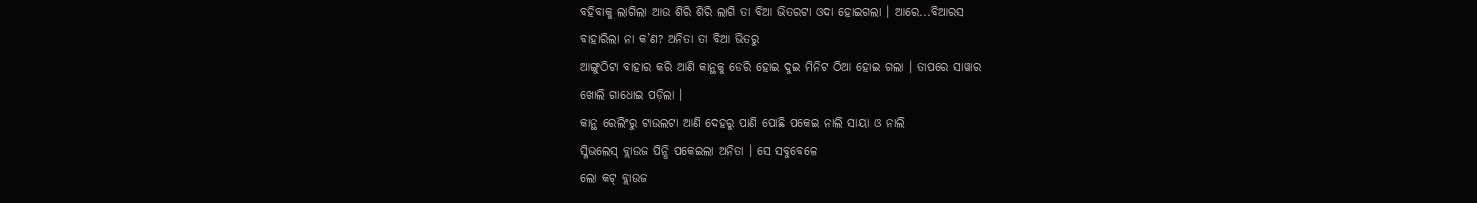ବହିବାକୁ ଲାଗିଲା ଆଉ ଶିରି ଶିରି ଲାଗି ତା ବିଆ ଭିତରଟା ଓଦା ହୋଇଗଲା । ଆରେ...ବିଆରସ
ବାହାରିଲା ନା କ’ଣ? ଅନିତା ତା ବିଆ ଭିତରୁ
ଆଙ୍ଗୁଠିଟା ବାହାର କରି ଆଣି କାନ୍ଥକୁ ଡେରି ହୋଇ ଦୁଇ ମିନିଟ ଠିଆ ହୋଇ ଗଲା । ତାପରେ ସାୱାର
ଖୋଲି ଗାଧୋଇ ପଡ଼ିଲା ।
କାନ୍ଥ ରେଲିଂରୁ ଟାଉଲଟା ଆଣି ଦେହରୁ ପାଣି ପୋଛି ପକେଇ ନାଲି ସାୟା ଓ ନାଲି
ସ୍ଳିଭଲେସ୍ ବ୍ଲାଉଜ ପିନ୍ଧି ପକେଇଲା ଅନିତା । ସେ ସବୁବେଳେ
ଲୋ କଟ୍ ବ୍ଲାଉଜ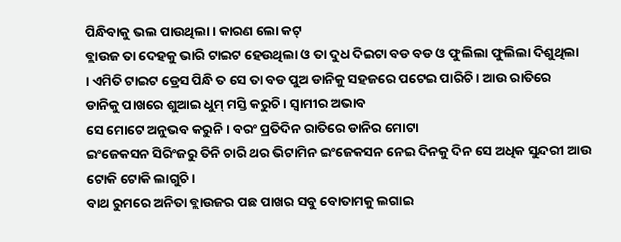ପିନ୍ଧିବାକୁ ଭଲ ପାଉଥିଲା । କାରଣ ଲୋ କଟ୍
ବ୍ଲାଉଜ ତା ଦେହକୁ ଭାରି ଟାଇଟ ହେଉଥିଲା ଓ ତା ଦୁଧ ଦିଇଟା ବଡ ବଡ ଓ ଫୁଲିଲା ଫୁଲିଲା ଦିଶୁଥିଲା
। ଏମିତି ଟାଇଟ ଡ୍ରେସ ପିନ୍ଧି ତ ସେ ତା ବଡ ପୁଅ ଡାନିକୁ ସହଜରେ ପଟେଇ ପାରିଚି । ଆଉ ରାତିରେ
ଡାନିକୁ ପାଖରେ ଶୁଆଇ ଧୁମ୍ ମସ୍ତି କରୁଚି । ସ୍ବାମୀର ଅଭାବ
ସେ ମୋଟେ ଅନୁଭବ କରୁନି । ବରଂ ପ୍ରତିଦିନ ରାତିରେ ଡାନିର ମୋଟା
ଇଂଜେକସନ ସିରିଂଜରୁ ତିନି ଚାରି ଥର ଭିଟାମିନ ଇଂଜେକସନ ନେଇ ଦିନକୁ ଦିନ ସେ ଅଧିକ ସୁନ୍ଦରୀ ଆଉ
ଟୋକି ଟୋକି ଲାଗୁଚି ।
ବାଥ ରୁମରେ ଅନିତା ବ୍ଲାଉଜର ପଛ ପାଖର ସବୁ ବୋତାମକୁ ଲଗାଇ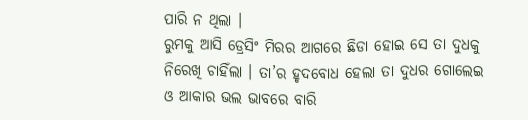ପାରି ନ ଥିଲା ।
ରୁମକୁ ଆସି ଡ୍ରେସିଂ ମିରର ଆଗରେ ଛିଡା ହୋଇ ସେ ତା ଦୁଧକୁ ନିରେଖି ଚାହିଁଲା । ତା’ର ହୃଦବୋଧ ହେଲା ତା ଦୁଧର ଗୋଲେଇ ଓ ଆକାର ଭଲ ଭାବରେ ବାରି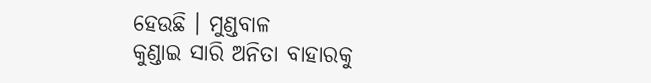ହେଉଛି । ମୁଣ୍ଡବାଳ
କୁଣ୍ଡାଇ ସାରି ଅନିତା ବାହାରକୁ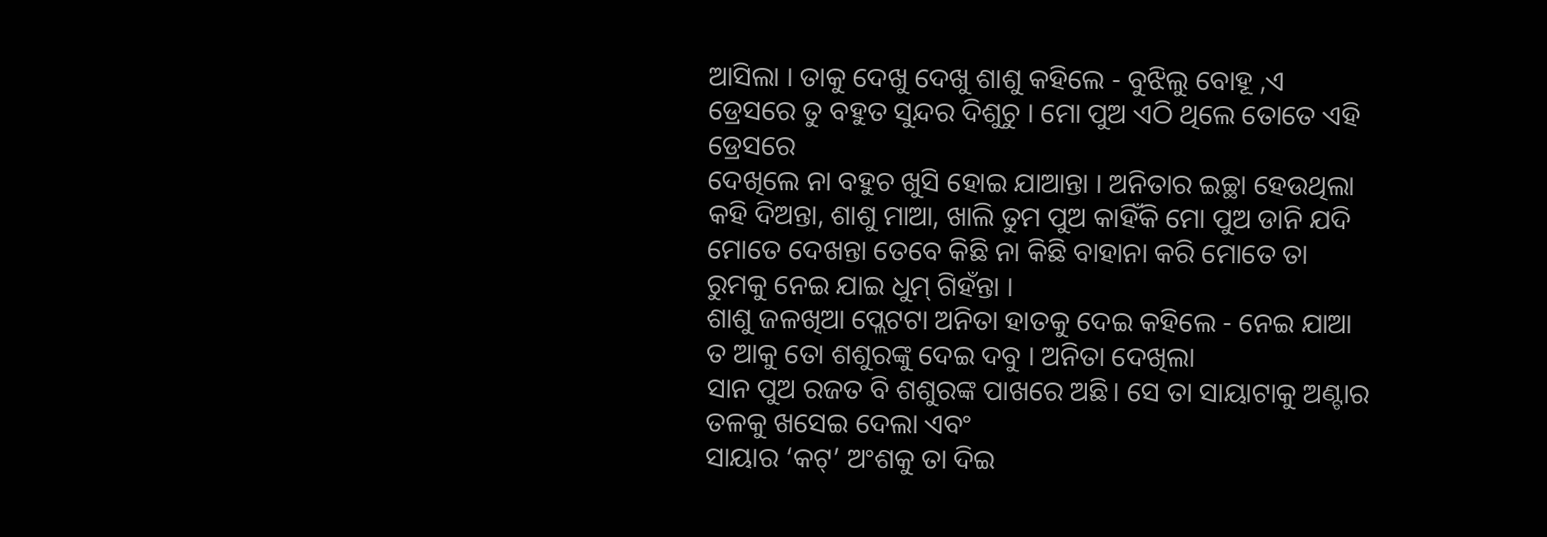ଆସିଲା । ତାକୁ ଦେଖୁ ଦେଖୁ ଶାଶୁ କହିଲେ - ବୁଝିଲୁ ବୋହୂ ,ଏ ଡ୍ରେସରେ ତୁ ବହୁତ ସୁନ୍ଦର ଦିଶୁଚୁ । ମୋ ପୁଅ ଏଠି ଥିଲେ ତୋତେ ଏହି ଡ୍ରେସରେ
ଦେଖିଲେ ନା ବହୁଚ ଖୁସି ହୋଇ ଯାଆନ୍ତା । ଅନିତାର ଇଚ୍ଛା ହେଉଥିଲା କହି ଦିଅନ୍ତା, ଶାଶୁ ମାଆ, ଖାଲି ତୁମ ପୁଅ କାହିଁକି ମୋ ପୁଅ ଡାନି ଯଦି
ମୋତେ ଦେଖନ୍ତା ତେବେ କିଛି ନା କିଛି ବାହାନା କରି ମୋତେ ତା ରୁମକୁ ନେଇ ଯାଇ ଧୁମ୍ ଗିହଁନ୍ତା ।
ଶାଶୁ ଜଳଖିଆ ପ୍ଲେଟଟା ଅନିତା ହାତକୁ ଦେଇ କହିଲେ - ନେଇ ଯାଆ
ତ ଆକୁ ତୋ ଶଶୁରଙ୍କୁ ଦେଇ ଦବୁ । ଅନିତା ଦେଖିଲା
ସାନ ପୁଅ ରଜତ ବି ଶଶୁରଙ୍କ ପାଖରେ ଅଛି। ସେ ତା ସାୟାଟାକୁ ଅଣ୍ଟାର ତଳକୁ ଖସେଇ ଦେଲା ଏବଂ
ସାୟାର ‘କଟ୍’ ଅଂଶକୁ ତା ଦିଇ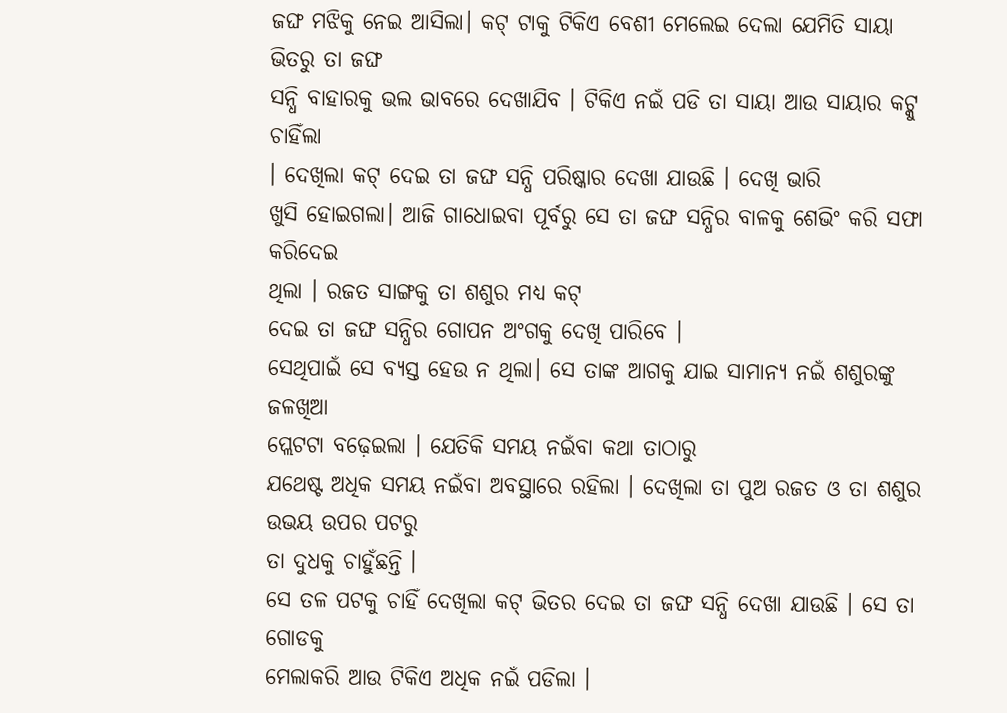ଜଙ୍ଘ ମଝିକୁ ନେଇ ଆସିଲା। କଟ୍ ଟାକୁ ଟିକିଏ ବେଶୀ ମେଲେଇ ଦେଲା ଯେମିତି ସାୟା ଭିତରୁ ତା ଜଙ୍ଘ
ସନ୍ଧି ବାହାରକୁ ଭଲ ଭାବରେ ଦେଖାଯିବ । ଟିକିଏ ନଇଁ ପଡି ତା ସାୟା ଆଉ ସାୟାର କଟ୍କୁ ଚାହିଁଲା
। ଦେଖିଲା କଟ୍ ଦେଇ ତା ଜଙ୍ଘ ସନ୍ଧି ପରିଷ୍କାର ଦେଖା ଯାଉଛି । ଦେଖି ଭାରି
ଖୁସି ହୋଇଗଲା। ଆଜି ଗାଧୋଇବା ପୂର୍ବରୁ ସେ ତା ଜଙ୍ଘ ସନ୍ଧିର ବାଳକୁ ଶେଭିଂ କରି ସଫା କରିଦେଇ
ଥିଲା । ରଜତ ସାଙ୍ଗକୁ ତା ଶଶୁର ମଧ୍ୟ କଟ୍
ଦେଇ ତା ଜଙ୍ଘ ସନ୍ଧିର ଗୋପନ ଅଂଗକୁ ଦେଖି ପାରିବେ ।
ସେଥିପାଇଁ ସେ ବ୍ୟସ୍ତ ହେଉ ନ ଥିଲା। ସେ ତାଙ୍କ ଆଗକୁ ଯାଇ ସାମାନ୍ୟ ନଇଁ ଶଶୁରଙ୍କୁ ଜଳଖିଆ
ପ୍ଲେଟଟା ବଢ଼େଇଲା । ଯେତିକି ସମୟ ନଇଁବା କଥା ତାଠାରୁ
ଯଥେଷ୍ଟ ଅଧିକ ସମୟ ନଇଁବା ଅବସ୍ଥାରେ ରହିଲା । ଦେଖିଲା ତା ପୁଅ ରଜତ ଓ ତା ଶଶୁର ଉଭୟ ଉପର ପଟରୁ
ତା ଦୁଧକୁ ଚାହୁଁଛନ୍ତି ।
ସେ ତଳ ପଟକୁ ଚାହିଁ ଦେଖିଲା କଟ୍ ଭିତର ଦେଇ ତା ଜଙ୍ଘ ସନ୍ଧି ଦେଖା ଯାଉଛି । ସେ ତା ଗୋଡକୁ
ମେଲାକରି ଆଉ ଟିକିଏ ଅଧିକ ନଇଁ ପଡିଲା ।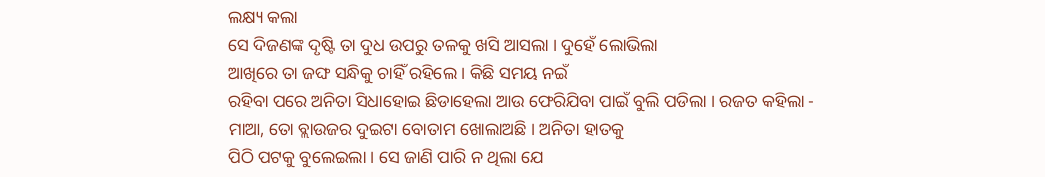ଲକ୍ଷ୍ୟ କଲା
ସେ ଦିଜଣଙ୍କ ଦୃଷ୍ଟି ତା ଦୁଧ ଉପରୁ ତଳକୁ ଖସି ଆସଲା । ଦୁହେଁ ଲୋଭିଲା
ଆଖିରେ ତା ଜଙ୍ଘ ସନ୍ଧିକୁ ଚାହିଁ ରହିଲେ । କିଛି ସମୟ ନଇଁ
ରହିବା ପରେ ଅନିତା ସିଧାହୋଇ ଛିଡାହେଲା ଆଉ ଫେରିଯିବା ପାଇଁ ବୁଲି ପଡିଲା । ରଜତ କହିଲା -
ମାଆ, ତୋ ବ୍ଲାଉଜର ଦୁଇଟା ବୋତାମ ଖୋଲାଅଛି । ଅନିତା ହାତକୁ
ପିଠି ପଟକୁ ବୁଲେଇଲା । ସେ ଜାଣି ପାରି ନ ଥିଲା ଯେ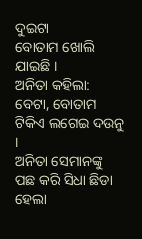ଦୁଇଟା
ବୋତାମ ଖୋଲି ଯାଇଛି ।
ଅନିତା କହିଲା: ବେଟା, ବୋତାମ ଟିକିଏ ଲଗେଇ ଦଉନୁ ।
ଅନିତା ସେମାନଙ୍କୁ ପଛ କରି ସିଧା ଛିଡା ହେଲା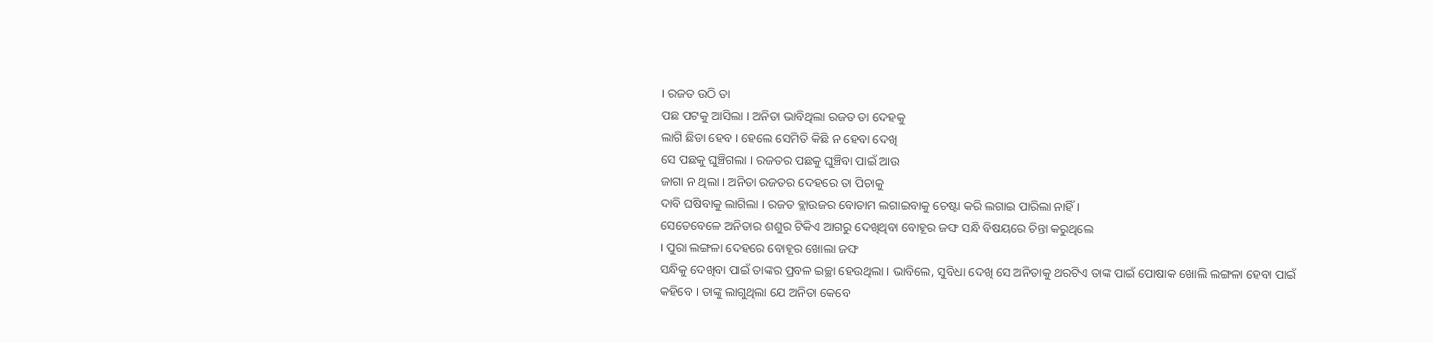। ରଜତ ଉଠି ତା
ପଛ ପଟକୁ ଆସିଲା । ଅନିତା ଭାବିଥିଲା ରଜତ ତା ଦେହକୁ
ଲାଗି ଛିଡା ହେବ । ହେଲେ ସେମିତି କିଛି ନ ହେବା ଦେଖି
ସେ ପଛକୁ ଘୁଞ୍ଚିଗଲା । ରଜତର ପଛକୁ ଘୁଞ୍ଚିବା ପାଇଁ ଆଉ
ଜାଗା ନ ଥିଲା । ଅନିତା ରଜତର ଦେହରେ ତା ପିଚାକୁ
ଦାବି ଘଷିବାକୁ ଲାଗିଲା । ରଜତ ବ୍ଲାଉଜର ବୋତାମ ଲଗାଇବାକୁ ଚେଷ୍ଟା କରି ଲଗାଇ ପାରିଲା ନାହିଁ ।
ସେତେବେଳେ ଅନିତାର ଶଶୁର ଟିକିଏ ଆଗରୁ ଦେଖିଥିବା ବୋହୂର ଜଙ୍ଘ ସନ୍ଧି ବିଷୟରେ ଚିନ୍ତା କରୁଥିଲେ
। ପୁରା ଲଙ୍ଗଳା ଦେହରେ ବୋହୂର ଖୋଲା ଜଙ୍ଘ
ସନ୍ଧିକୁ ଦେଖିବା ପାଇଁ ତାଙ୍କର ପ୍ରବଳ ଇଚ୍ଛା ହେଉଥିଲା । ଭାବିଲେ, ସୁବିଧା ଦେଖି ସେ ଅନିତାକୁ ଥରଟିଏ ତାଙ୍କ ପାଇଁ ପୋଷାକ ଖୋଲି ଲଙ୍ଗଳା ହେବା ପାଇଁ
କହିବେ । ତାଙ୍କୁ ଲାଗୁଥିଲା ଯେ ଅନିତା କେବେ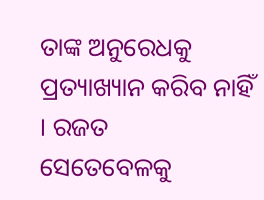ତାଙ୍କ ଅନୁରେଧକୁ ପ୍ରତ୍ୟାଖ୍ୟାନ କରିବ ନାହିଁ । ରଜତ
ସେତେବେଳକୁ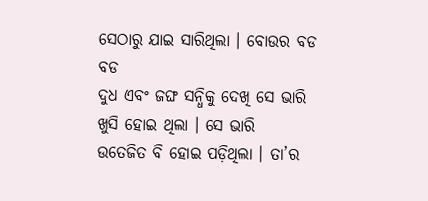ସେଠାରୁ ଯାଇ ସାରିଥିଲା । ବୋଉର ବଡ ବଡ
ଦୁଧ ଏବଂ ଜଙ୍ଘ ସନ୍ଧିକୁ ଦେଖି ସେ ଭାରି ଖୁସି ହୋଇ ଥିଲା । ସେ ଭାରି
ଉତେଜିତ ବି ହୋଇ ପଡ଼ିଥିଲା । ତା’ର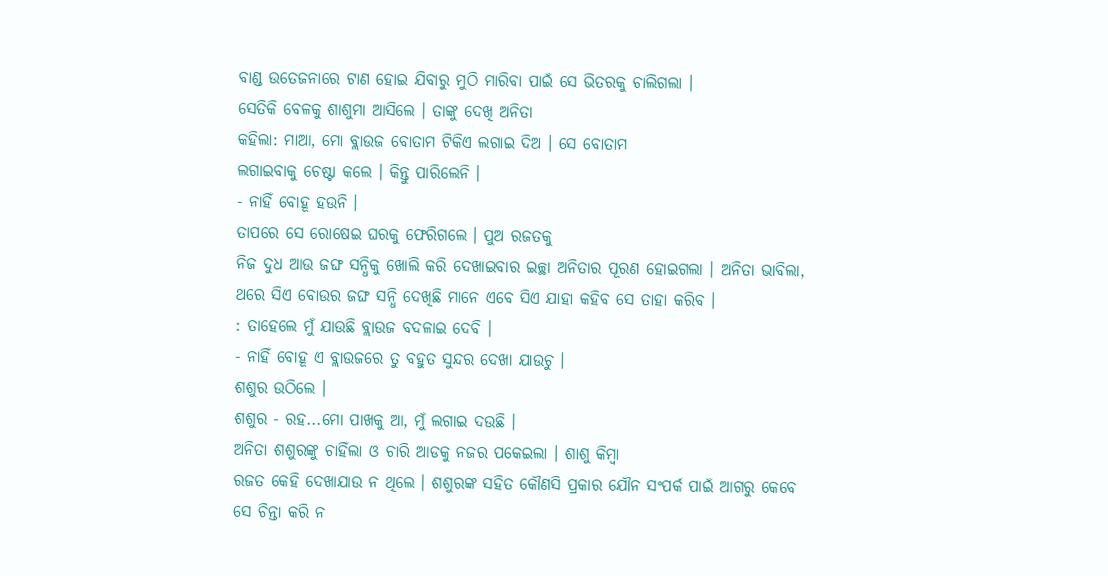ବାଣ୍ଡ ଉତେଜନାରେ ଟାଣ ହୋଇ ଯିବାରୁ ମୁଠି ମାରିବା ପାଇଁ ସେ ଭିତରକୁ ଚାଲିଗଲା ।
ସେତିକି ବେଳକୁ ଶାଶୁମା ଆସିଲେ । ତାଙ୍କୁ ଦେଖି ଅନିତା
କହିଲା: ମାଆ, ମୋ ବ୍ଲାଉଜ ବୋତାମ ଟିକିଏ ଲଗାଇ ଦିଅ । ସେ ବୋତାମ
ଲଗାଇବାକୁ ଚେଷ୍ଟା କଲେ । କିନ୍ତୁ ପାରିଲେନି ।
- ନାହିଁ ବୋହୂ ହଉନି ।
ତାପରେ ସେ ରୋଷେଇ ଘରକୁ ଫେରିଗଲେ । ପୁଅ ରଜତକୁ
ନିଜ ଦୁଧ ଆଉ ଜଙ୍ଘ ସନ୍ଧିକୁ ଖୋଲି କରି ଦେଖାଇବାର ଇଚ୍ଛା ଅନିତାର ପୂରଣ ହୋଇଗଲା । ଅନିତା ଭାବିଲା, ଥରେ ସିଏ ବୋଉର ଜଙ୍ଘ ସନ୍ଧି ଦେଖିଛି ମାନେ ଏବେ ସିଏ ଯାହା କହିବ ସେ ତାହା କରିବ ।
: ତାହେଲେ ମୁଁ ଯାଉଛି ବ୍ଲାଉଜ ବଦଳାଇ ଦେବି ।
- ନାହିଁ ବୋହୂ ଏ ବ୍ଲାଉଜରେ ତୁ ବହୁତ ସୁନ୍ଦର ଦେଖା ଯାଉଚୁ ।
ଶଶୁର ଉଠିଲେ ।
ଶଶୁର - ରହ...ମୋ ପାଖକୁ ଆ, ମୁଁ ଲଗାଇ ଦଉଛି ।
ଅନିତା ଶଶୁରଙ୍କୁ ଚାହିଁଲା ଓ ଚାରି ଆଡକୁ ନଜର ପକେଇଲା । ଶାଶୁ କିମ୍ବା
ରଜତ କେହି ଦେଖାଯାଉ ନ ଥିଲେ । ଶଶୁରଙ୍କ ସହିତ କୌଣସି ପ୍ରକାର ଯୌନ ସଂପର୍କ ପାଇଁ ଆଗରୁ କେବେ
ସେ ଚିନ୍ତା କରି ନ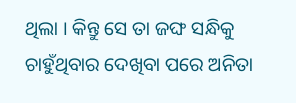ଥିଲା । କିନ୍ତୁ ସେ ତା ଜଙ୍ଘ ସନ୍ଧିକୁ ଚାହୁଁଥିବାର ଦେଖିବା ପରେ ଅନିତା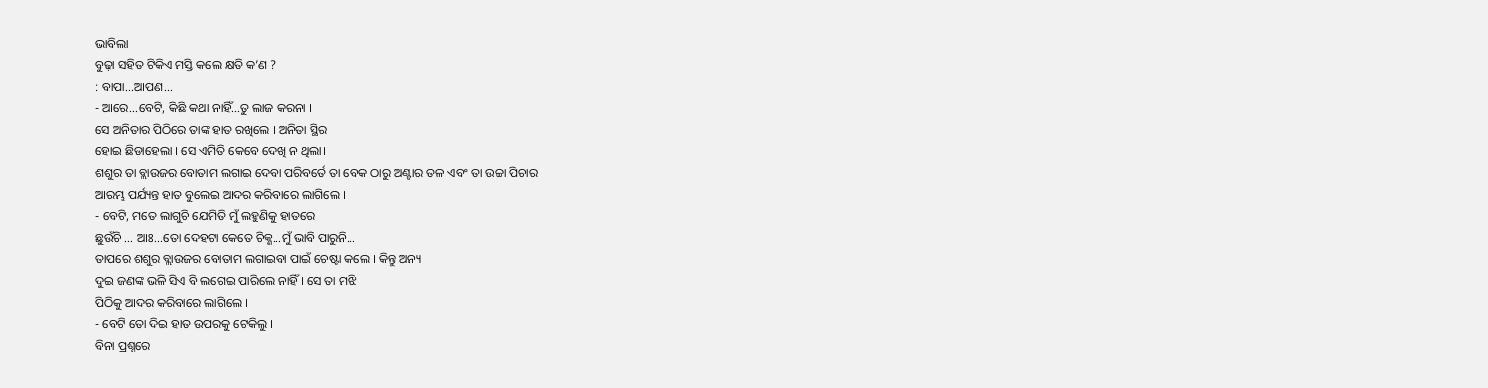ଭାବିଲା
ବୁଢ଼ା ସହିତ ଟିକିଏ ମସ୍ତି କଲେ କ୍ଷତି କ’ଣ ?
: ବାପା...ଆପଣ...
- ଆରେ...ବେଟି, କିଛି କଥା ନାହିଁ...ତୁ ଲାଜ କରନା ।
ସେ ଅନିତାର ପିଠିରେ ତାଙ୍କ ହାତ ରଖିଲେ । ଅନିତା ସ୍ଥିର
ହୋଇ ଛିଡାହେଲା । ସେ ଏମିତି କେବେ ଦେଖି ନ ଥିଲା।
ଶଶୁର ତା ବ୍ଲାଉଜର ବୋତାମ ଲଗାଇ ଦେବା ପରିବର୍ତେ ତା ବେକ ଠାରୁ ଅଣ୍ଟାର ତଳ ଏବଂ ତା ଉଚ୍ଚା ପିଚାର
ଆରମ୍ଭ ପର୍ଯ୍ୟନ୍ତ ହାତ ବୁଲେଇ ଆଦର କରିବାରେ ଲାଗିଲେ ।
- ବେଟି, ମତେ ଲାଗୁଚି ଯେମିତି ମୁଁ ଲହୁଣିକୁ ହାତରେ
ଛୁଉଁଚି ... ଆଃ...ତୋ ଦେହଟା କେତେ ଚିକ୍ଣ...ମୁଁ ଭାବି ପାରୁନି...
ତାପରେ ଶଶୁର ବ୍ଲାଉଜର ବୋତାମ ଲଗାଇବା ପାଇଁ ଚେଷ୍ଟା କଲେ । କିନ୍ତୁ ଅନ୍ୟ
ଦୁଇ ଜଣଙ୍କ ଭଳି ସିଏ ବି ଲଗେଇ ପାରିଲେ ନାହିଁ । ସେ ତା ମଝି
ପିଠିକୁ ଆଦର କରିବାରେ ଲାଗିଲେ ।
- ବେଟି ତୋ ଦିଇ ହାତ ଉପରକୁ ଟେକିଲୁ ।
ବିନା ପ୍ରଶ୍ନରେ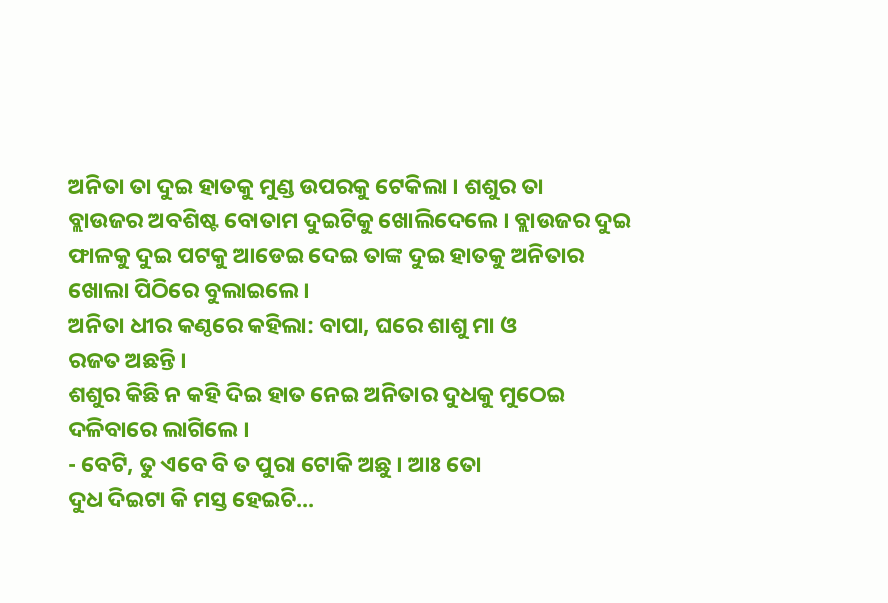ଅନିତା ତା ଦୁଇ ହାତକୁ ମୁଣ୍ଡ ଉପରକୁ ଟେକିଲା । ଶଶୁର ତା
ବ୍ଲାଉଜର ଅବଶିଷ୍ଟ ବୋତାମ ଦୁଇଟିକୁ ଖୋଲିଦେଲେ । ବ୍ଲାଉଜର ଦୁଇ
ଫାଳକୁ ଦୁଇ ପଟକୁ ଆଡେଇ ଦେଇ ତାଙ୍କ ଦୁଇ ହାତକୁ ଅନିତାର ଖୋଲା ପିଠିରେ ବୁଲାଇଲେ ।
ଅନିତା ଧୀର କଣ୍ଠରେ କହିଲା: ବାପା, ଘରେ ଶାଶୁ ମା ଓ
ରଜତ ଅଛନ୍ତି ।
ଶଶୁର କିଛି ନ କହି ଦିଇ ହାତ ନେଇ ଅନିତାର ଦୁଧକୁ ମୁଠେଇ ଦଳିବାରେ ଲାଗିଲେ ।
- ବେଟି, ତୁ ଏବେ ବି ତ ପୁରା ଟୋକି ଅଛୁ । ଆଃ ତୋ
ଦୁଧ ଦିଇଟା କି ମସ୍ତ ହେଇଚି...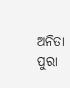ଅନିତା ପୁରା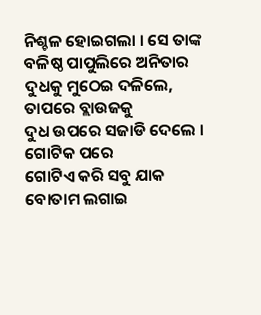ନିଶ୍ଚଳ ହୋଇଗଲା । ସେ ତାଙ୍କ
ବଳିଷ୍ଠ ପାପୁଲିରେ ଅନିତାର ଦୁଧକୁ ମୁଠେଇ ଦଳିଲେ, ତାପରେ ବ୍ଲାଉଜକୁ
ଦୁଧ ଉପରେ ସଜାଡି ଦେଲେ । ଗୋଟିକ ପରେ
ଗୋଟିଏ କରି ସବୁ ଯାକ ବୋତାମ ଲଗାଇ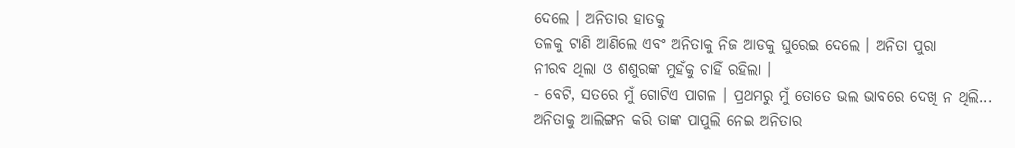ଦେଲେ । ଅନିତାର ହାତକୁ
ତଳକୁ ଟାଣି ଆଣିଲେ ଏବଂ ଅନିତାକୁ ନିଜ ଆଡକୁ ଘୁରେଇ ଦେଲେ । ଅନିତା ପୁରା
ନୀରବ ଥିଲା ଓ ଶଶୁରଙ୍କ ମୁହଁକୁ ଚାହିଁ ରହିଲା ।
- ବେଟି, ସତରେ ମୁଁ ଗୋଟିଏ ପାଗଳ । ପ୍ରଥମରୁ ମୁଁ ତୋତେ ଭଲ ଭାବରେ ଦେଖି ନ ଥିଲି...
ଅନିତାକୁ ଆଲିଙ୍ଗନ କରି ତାଙ୍କ ପାପୁଲି ନେଇ ଅନିତାର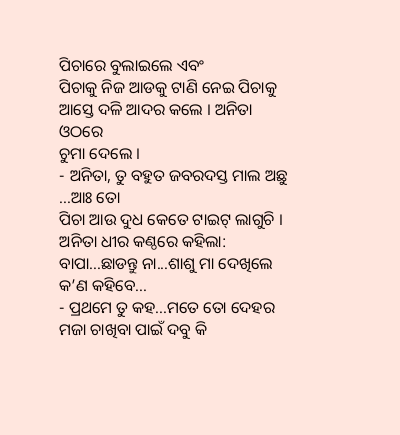ପିଚାରେ ବୁଲାଇଲେ ଏବଂ
ପିଚାକୁ ନିଜ ଆଡକୁ ଟାଣି ନେଇ ପିଚାକୁ ଆସ୍ତେ ଦଳି ଆଦର କଲେ । ଅନିତା ଓଠରେ
ଚୁମା ଦେଲେ ।
- ଅନିତା, ତୁ ବହୁତ ଜବରଦସ୍ତ ମାଲ ଅଛୁ ...ଆଃ ତୋ
ପିଚା ଆଉ ଦୁଧ କେତେ ଟାଇଟ୍ ଲାଗୁଚି ।
ଅନିତା ଧୀର କଣ୍ଠରେ କହିଲା: ବାପା...ଛାଡନ୍ତୁ ନା...ଶାଶୁ ମା ଦେଖିଲେ କ’ଣ କହିବେ...
- ପ୍ରଥମେ ତୁ କହ...ମତେ ତୋ ଦେହର ମଜା ଚାଖିବା ପାଇଁ ଦବୁ କି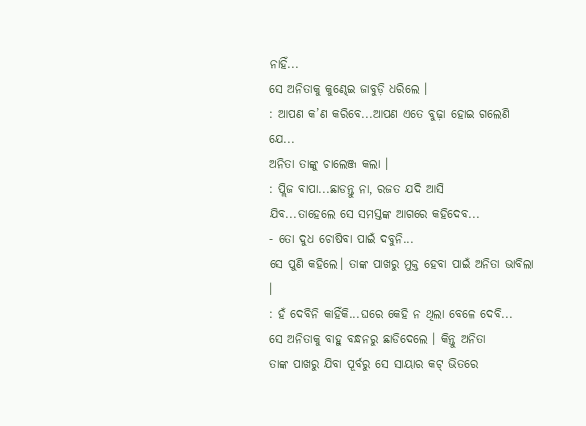ନାହିଁ...
ସେ ଅନିତାକୁ କୁଣ୍ଢେଇ ଜାବୁଡ଼ି ଧରିଲେ ।
: ଆପଣ କ’ଣ କରିବେ...ଆପଣ ଏତେ ବୁଢ଼ା ହୋଇ ଗଲେଣି
ଯେ...
ଅନିତା ତାଙ୍କୁ ଚାଲେଞ୍ଜ କଲା ।
: ପ୍ଲିଜ ବାପା...ଛାଡନ୍ତୁ ନା, ରଜତ ଯଦି ଆସି
ଯିବ...ତାହେଲେ ସେ ସମସ୍ତଙ୍କ ଆଗରେ କହିଦେବ...
- ତୋ ଦୁଧ ଚୋଷିବା ପାଇଁ ଦବୁନି...
ସେ ପୁଣି କହିଲେ। ତାଙ୍କ ପାଖରୁ ମୁକ୍ତ ହେବା ପାଇଁ ଅନିତା ଭାବିଲା ।
: ହଁ ଦେବିନି କାହିଁକି...ଘରେ କେହି ନ ଥିଲା ବେଳେ ଦେବି...
ସେ ଅନିତାକୁ ବାହୁ ବନ୍ଧନରୁ ଛାଡିଦେଲେ । କିନ୍ତୁ ଅନିତା
ତାଙ୍କ ପାଖରୁ ଯିବା ପୂର୍ବରୁ ସେ ସାୟାର କଟ୍ ଭିତରେ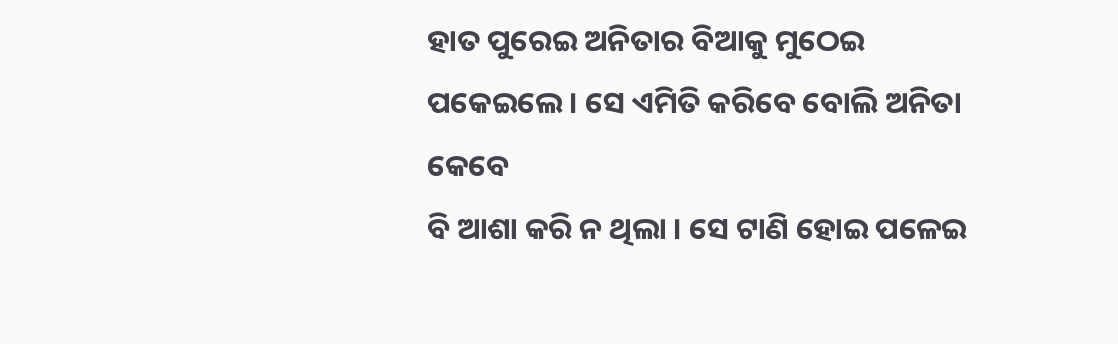ହାତ ପୁରେଇ ଅନିତାର ବିଆକୁ ମୁଠେଇ
ପକେଇଲେ । ସେ ଏମିତି କରିବେ ବୋଲି ଅନିତା କେବେ
ବି ଆଶା କରି ନ ଥିଲା । ସେ ଟାଣି ହୋଇ ପଳେଇ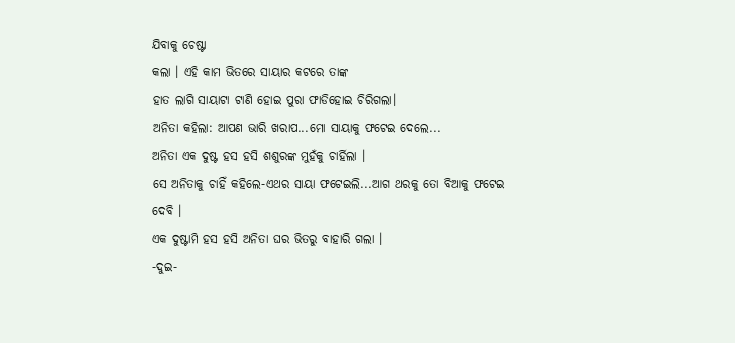ଯିବାକୁ ଚେଷ୍ଟା
କଲା । ଏହି କାମ ଭିତରେ ସାୟାର କଟରେ ତାଙ୍କ
ହାତ ଲାଗି ସାୟାଟା ଟାଣି ହୋଇ ପୁରା ଫାଡିହୋଇ ଚିରିଗଲା।
ଅନିତା କହିଲା: ଆପଣ ଭାରି ଖରାପ...ମୋ ସାୟାକୁ ଫଟେଇ ଦେଲେ...
ଅନିତା ଏକ ଦୁଷ୍ଟ ହସ ହସି ଶଶୁରଙ୍କ ମୁହଁକୁ ଚାର୍ହିଲା ।
ସେ ଅନିତାକୁ ଚାହିଁ କହିଲେ-ଏଥର ସାୟା ଫଟେଇଲି...ଆଗ ଥରକୁ ତୋ ବିଆକୁ ଫଟେଇ
ଦେବି ।
ଏକ ଦୁଷ୍ଟାମି ହସ ହସି ଅନିତା ଘର ଭିତରୁ ବାହାରି ଗଲା ।
-ଦୁଇ-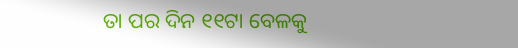ତା ପର ଦିନ ୧୧ଟା ବେଳକୁ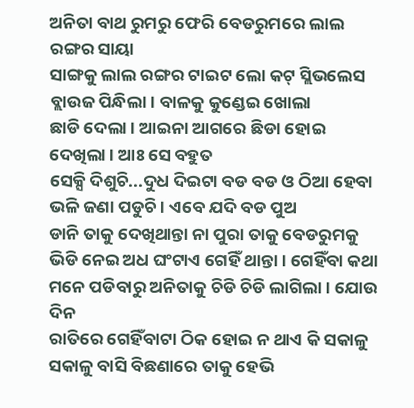ଅନିତା ବାଥ ରୁମରୁ ଫେରି ବେଡରୁମରେ ଲାଲ ରଙ୍ଗର ସାୟା
ସାଙ୍ଗକୁ ଲାଲ ରଙ୍ଗର ଟାଇଟ ଲୋ କଟ୍ ସ୍ଲିଭଲେସ ବ୍ଲାଉଜ ପିନ୍ଧିଲା। ବାଳକୁ କୁଣ୍ଡେଇ ଖୋଲା
ଛାଡି ଦେଲା । ଆଇନା ଆଗରେ ଛିଡା ହୋଇ ଦେଖିଲା । ଆଃ ସେ ବହୁତ
ସେକ୍ସି ଦିଶୁଚି...ଦୁଧ ଦିଇଟା ବଡ ବଡ ଓ ଠିଆ ହେବା ଭଳି ଜଣା ପଡୁଚି । ଏବେ ଯଦି ବଡ ପୁଅ
ଡାନି ତାକୁ ଦେଖିଥାନ୍ତା ନା ପୁରା ତାକୁ ବେଡରୁମକୁ ଭିଡି ନେଇ ଅଧ ଘଂଟାଏ ଗେହିଁ ଥାନ୍ତା । ଗେହିଁବା କଥା
ମନେ ପଡିବାରୁ ଅନିତାକୁ ଚିଡି ଚିଡି ଲାଗିଲା । ଯୋଉ ଦିନ
ରାତିରେ ଗେହିଁବାଟା ଠିକ ହୋଇ ନ ଥାଏ କି ସକାଳୁ ସକାଳୁ ବାସି ବିଛଣାରେ ତାକୁ ହେଭି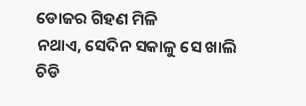ଡୋଜର ଗିହଣ ମିଳି
ନଥାଏ, ସେଦିନ ସକାଳୁ ସେ ଖାଲି ଚିଡି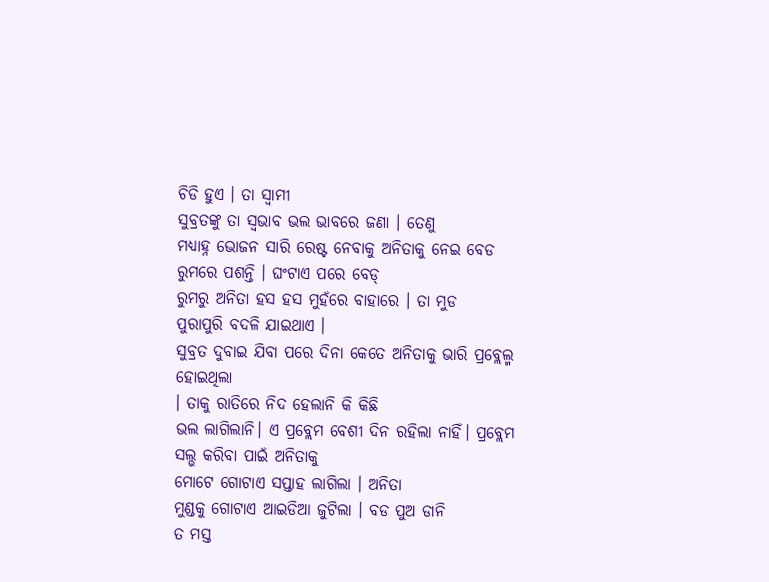ଚିଡି ହୁଏ । ତା ସ୍ବାମୀ
ସୁବ୍ରତଙ୍କୁ ତା ସ୍ବଭାବ ଭଲ ଭାବରେ ଜଣା । ତେଣୁ
ମଧ୍ୟାହ୍ନ ଭୋଜନ ସାରି ରେଷ୍ଟ ନେବାକୁ ଅନିତାକୁ ନେଇ ବେଡ ରୁମରେ ପଶନ୍ତି । ଘଂଟାଏ ପରେ ବେଡ୍
ରୁମରୁ ଅନିତା ହସ ହସ ମୁହଁରେ ବାହାରେ । ତା ମୁଡ
ପୁରାପୁରି ବଦଳି ଯାଇଥାଏ ।
ସୁବ୍ରତ ଦୁବାଇ ଯିବା ପରେ ଦିନା କେତେ ଅନିତାକୁ ଭାରି ପ୍ରବ୍ଲେଲ୍ମ ହୋଇଥିଲା
। ତାକୁ ରାତିରେ ନିଦ ହେଲାନି କି କିଛି
ଭଲ ଲାଗିଲାନି। ଏ ପ୍ରବ୍ଲେମ ବେଶୀ ଦିନ ରହିଲା ନାହିଁ। ପ୍ରବ୍ଲେମ ସଲ୍ଭ କରିବା ପାଇଁ ଅନିତାକୁ
ମୋଟେ ଗୋଟାଏ ସପ୍ତାହ ଲାଗିଲା । ଅନିତା
ମୁଣ୍ଡକୁ ଗୋଟାଏ ଆଇଡିଆ ଜୁଟିଲା । ବଡ ପୁଅ ଡାନି
ତ ମସ୍ତ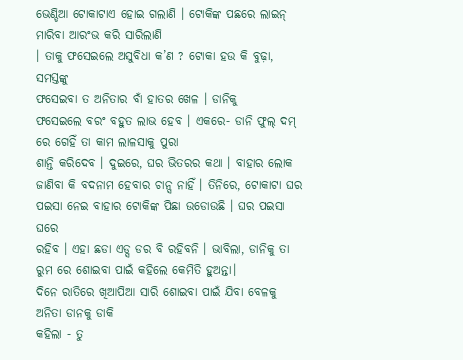ଭେଣ୍ଡିଆ ଟୋକାଟାଏ ହୋଇ ଗଲାଣି । ଟୋକିଙ୍କ ପଛରେ ଲାଇନ୍ ମାରିବା ଆରଂଭ କରି ସାରିଲାଣି
। ତାକୁ ଫସେଇଲେ ଅସୁବିଧା କ’ଣ ? ଟୋକା ହଉ କି ବୁଢ଼ା, ସମସ୍ତଙ୍କୁ
ଫସେଇବା ତ ଅନିତାର ବାଁ ହାତର ଖେଳ । ଡାନିକୁ
ଫସେଇଲେ ବରଂ ବହୁତ ଲାଭ ହେବ । ଏକରେ- ଡାନି ଫୁଲ୍ ଦମ୍ ରେ ଗେହିଁ ତା କାମ ଲାଳସାକୁ ପୁରା
ଶାନ୍ତି କରିଦେବ । ଦୁଇରେ, ଘର ଭିତରର କଥା । ବାହାର ଲୋକ
ଜାଣିବା କି ବଦନାମ ହେବାର ଚାନ୍ସ ନାହିଁ । ତିନିରେ, ଟୋକାଟା ଘର ପଇସା ନେଇ ବାହାର ଟୋକିଙ୍କ ପିଛା ଉଡୋଉଛି । ଘର ପଇସା ଘରେ
ରହିବ । ଏହା ଛଡା ଏଡ୍ସ ଡର ବି ରହିବନି । ଭାବିଲା, ଡାନିକୁ ତା ରୁମ ରେ ଶୋଇବା ପାଇଁ କହିଲେ କେମିତି ହୁଅନ୍ତା।
ଦିନେ ରାତିରେ ଖିଆପିଆ ସାରି ଶୋଇବା ପାଇଁ ଯିବା ବେଳକୁ ଅନିତା ଡାନକୁ ଡାକି
କହିଲା - ତୁ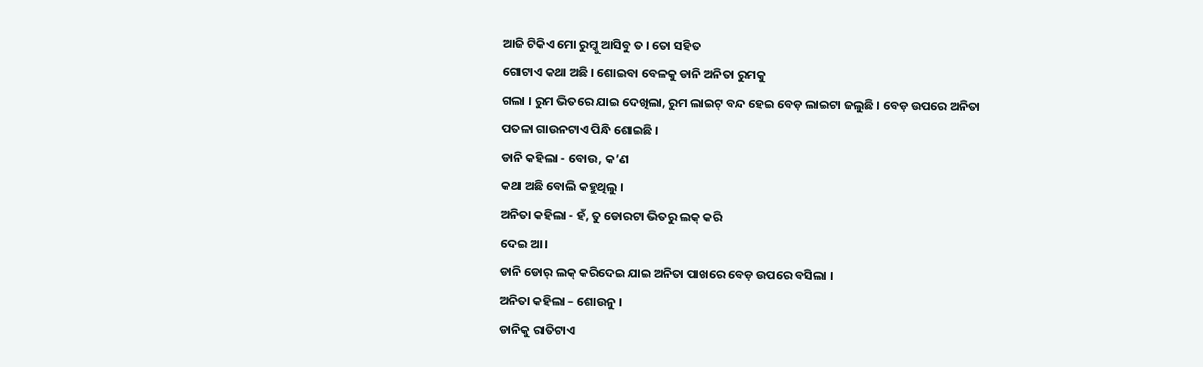ଆଜି ଟିକିଏ ମୋ ରୁମ୍କୁ ଆସିବୁ ତ । ତୋ ସହିତ
ଗୋଟାଏ କଥା ଅଛି । ଶୋଇବା ବେଳକୁ ଡାନି ଅନିତା ରୁମକୁ
ଗଲା । ରୁମ ଭିତରେ ଯାଇ ଦେଖିଲା, ରୁମ ଲାଇଟ୍ ବନ୍ଦ ହେଇ ବେଡ଼ ଲାଇଟା ଜଲୁଛି । ବେଡ଼ ଉପରେ ଅନିତା
ପତଳା ଗାଉନଟାଏ ପିନ୍ଧି ଶୋଇଛି ।
ଡାନି କହିଲା - ବୋଉ, କ’ଣ
କଥା ଅଛି ବୋଲି କହୁଥିଲୁ ।
ଅନିତା କହିଲା - ହଁ, ତୁ ଡୋରଟା ଭିତରୁ ଲକ୍ କରି
ଦେଇ ଆ ।
ଡାନି ଡୋର୍ ଲକ୍ କରିଦେଇ ଯାଇ ଅନିତା ପାଖରେ ବେଡ଼ ଉପରେ ବସିଲା ।
ଅନିତା କହିଲା – ଶୋଉନୁ ।
ଡାନିକୁ ରାତିଟାଏ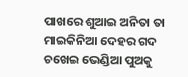ପାଖରେ ଶୁଆଇ ଅନିତା ତା ମାଇକିନିଆ ଦେହର ଗଦ
ଚଖେଇ ଭେଣ୍ଡିଆ ପୁଅକୁ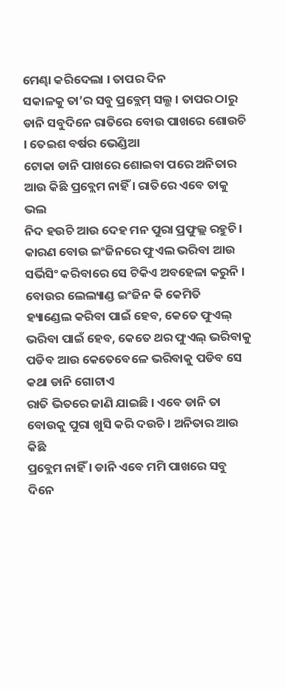ମେଣ୍ଢା କରିଦେଲା । ତାପର ଦିନ
ସକାଳକୁ ତା’ର ସବୁ ପ୍ରବ୍ଲେମ୍ ସଲ୍ଭ । ତାପର ଠାରୁ
ଡାନି ସବୁଦିନେ ରାତିରେ ବୋଉ ପାଖରେ ଶୋଉଚି । ତେଇଶ ବର୍ଷର ଭେଣ୍ଡିଆ
ଟୋକା ଡାନି ପାଖରେ ଶୋଇବା ପରେ ଅନିତାର ଆଉ କିଛି ପ୍ରବ୍ଲେମ ନାହିଁ । ରାତିରେ ଏବେ ତାକୁ ଭଲ
ନିଦ ହଉଚି ଆଉ ଦେହ ମନ ପୁରା ପ୍ରଫୁଲ୍ଲ ରହୁଚି । କାରଣ ବୋଉ ଇଂଜିନରେ ଫୁଏଲ ଭରିବା ଆଉ
ସର୍ଭିସିଂ କରିବାରେ ସେ ଟିକିଏ ଅବହେଳା କରୁନି । ବୋଉର ଲେଲ୍ୟାଣ୍ଡ ଇଂଜିନ କି କେମିତି
ହ୍ୟାଣ୍ଡେଲ କରିବା ପାଇଁ ହେବ, କେତେ ଫୁଏଲ୍ ଭରିବା ପାଇଁ ହେବ, କେତେ ଥର ଫୁଏଲ୍ ଭରିବାକୁ ପଡିବ ଆଉ କେତେବେଳେ ଭରିବାକୁ ପଡିବ ସେ କଥା ଡାନି ଗୋଟାଏ
ରାତି ଭିତରେ ଜାଣି ଯାଇଛି । ଏବେ ଡାନି ତା ବୋଉକୁ ପୁରା ଖୁସି କରି ଦଉଚି । ଅନିତାର ଆଉ କିଛି
ପ୍ରବ୍ଲେମ ନାହିଁ । ଡାନି ଏବେ ମମି ପାଖରେ ସବୁ ଦିନେ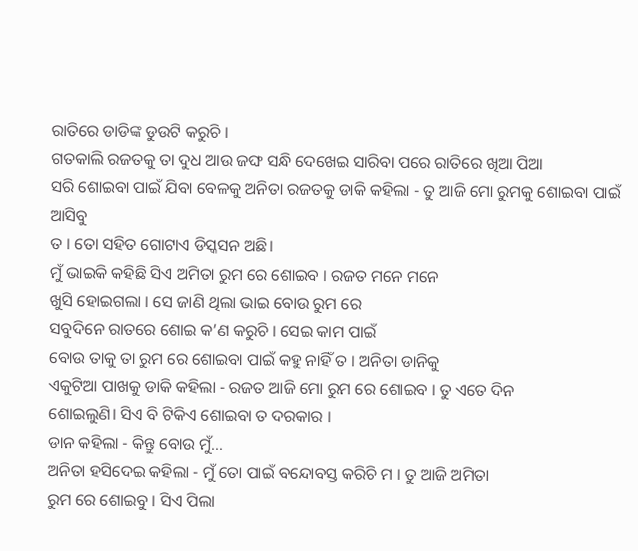ରାତିରେ ଡାଡିଙ୍କ ଡୁଉଟି କରୁଚି ।
ଗତକାଲି ରଜତକୁ ତା ଦୁଧ ଆଉ ଜଙ୍ଘ ସନ୍ଧି ଦେଖେଇ ସାରିବା ପରେ ରାତିରେ ଖିଆ ପିଆ
ସରି ଶୋଇବା ପାଇଁ ଯିବା ବେଳକୁ ଅନିତା ରଜତକୁ ଡାକି କହିଲା - ତୁ ଆଜି ମୋ ରୁମକୁ ଶୋଇବା ପାଇଁ ଆସିବୁ
ତ । ତୋ ସହିତ ଗୋଟାଏ ଡିସ୍କସନ ଅଛି।
ମୁଁ ଭାଇକି କହିଛି ସିଏ ଅମିତା ରୁମ ରେ ଶୋଇବ । ରଜତ ମନେ ମନେ
ଖୁସି ହୋଇଗଲା । ସେ ଜାଣି ଥିଲା ଭାଇ ବୋଉ ରୁମ ରେ
ସବୁଦିନେ ରାତରେ ଶୋଇ କ’ଣ କରୁଚି । ସେଇ କାମ ପାଇଁ
ବୋଉ ତାକୁ ତା ରୁମ ରେ ଶୋଇବା ପାଇଁ କହୁ ନାହିଁ ତ । ଅନିତା ଡାନିକୁ
ଏକୁଟିଆ ପାଖକୁ ଡାକି କହିଲା - ରଜତ ଆଜି ମୋ ରୁମ ରେ ଶୋଇବ । ତୁ ଏତେ ଦିନ
ଶୋଇଲୁଣି। ସିଏ ବି ଟିକିଏ ଶୋଇବା ତ ଦରକାର ।
ଡାନ କହିଲା - କିନ୍ତୁ ବୋଉ ମୁଁ...
ଅନିତା ହସିଦେଇ କହିଲା - ମୁଁ ତୋ ପାଇଁ ବନ୍ଦୋବସ୍ତ କରିଚି ମ । ତୁ ଆଜି ଅମିତା
ରୁମ ରେ ଶୋଇବୁ । ସିଏ ପିଲା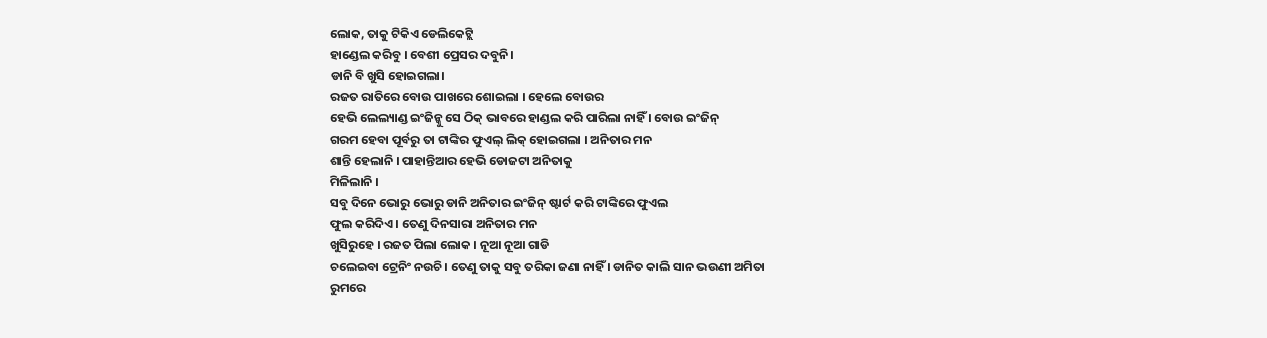ଲୋକ, ତାକୁ ଟିକିଏ ଡେଲିକେଟ୍ଲି
ହାଣ୍ଡେଲ କରିବୁ । ବେଶୀ ପ୍ରେସର ଦବୁନି।
ଡାନି ବି ଖୁସି ହୋଇଗଲା।
ରଜତ ରାତିରେ ବୋଉ ପାଖରେ ଶୋଇଲା । ହେଲେ ବୋଉର
ହେଭି ଲେଲ୍ୟାଣ୍ଡ ଇଂଜିନ୍କୁ ସେ ଠିକ୍ ଭାବରେ ହାଣ୍ଡଲ କରି ପାରିଲା ନାହିଁ । ବୋଉ ଇଂଜିନ୍
ଗରମ ହେବା ପୂର୍ବରୁ ତା ଟାଙ୍କିର ଫୁଏଲ୍ ଲିକ୍ ହୋଇଗଲା । ଅନିତାର ମନ
ଶାନ୍ତି ହେଲାନି । ପାହାନ୍ତିଆର ହେଭି ଡୋଜଟା ଅନିତାକୁ
ମିଳିଲାନି ।
ସବୁ ଦିନେ ଭୋରୁ ଭୋରୁ ଡାନି ଅନିତାର ଇଂଜିନ୍ ଷ୍ଟାର୍ଟ କରି ଟାଙ୍କିରେ ଫୁଏଲ
ଫୁଲ କରିଦିଏ । ତେଣୁ ଦିନସାରା ଅନିତାର ମନ
ଖୁସିରୁହେ । ରଜତ ପିଲା ଲୋକ । ନୂଆ ନୂଆ ଗାଡି
ଚଲେଇବା ଟ୍ରେନିଂ ନଉଚି । ତେଣୁ ତାକୁ ସବୁ ତରିକା ଜଣା ନାହିଁ । ଡାନିତ କାଲି ସାନ ଭଉଣୀ ଅମିତା
ରୁମରେ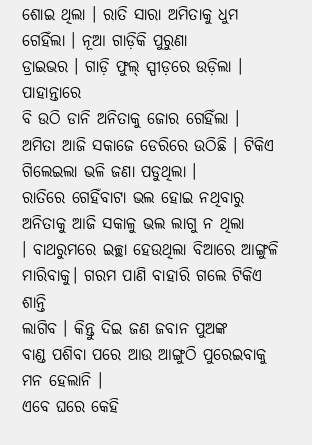ଶୋଇ ଥିଲା । ରାତି ସାରା ଅମିତାକୁ ଧୁମ ଗେହିଁଲା । ନୂଆ ଗାଡ଼ିକି ପୁରୁଣା
ଡ୍ରାଇଭର । ଗାଡ଼ି ଫୁଲ୍ ସ୍ପୀଡ଼ରେ ଉଡ଼ିଲା । ପାହାନ୍ତାରେ
ବି ଉଠି ଡାନି ଅନିତାକୁ ଜୋର ଗେହିଁଲା ।
ଅମିତା ଆଜି ସକାଜେ ଡେରିରେ ଉଠିଛି । ଟିକିଏ ଗିଲେଇଲା ଭଳି ଜଣା ପଡୁଥିଲା ।
ରାତିରେ ଗେହିଁବାଟା ଭଲ ହୋଇ ନଥିବାରୁ ଅନିତାକୁ ଆଜି ସକାଳୁ ଭଲ ଲାଗୁ ନ ଥିଲା
। ବାଥରୁମରେ ଇଚ୍ଛା ହେଉଥିଲା ବିଆରେ ଆଙ୍ଗୁଳି ମାରିବାକୁ। ଗରମ ପାଣି ବାହାରି ଗଲେ ଟିକିଏ ଶାନ୍ତି
ଲାଗିବ । କିନ୍ତୁ ଦିଇ ଜଣ ଜବାନ ପୁଅଙ୍କ
ବାଣ୍ଡ ପଶିବା ପରେ ଆଉ ଆଙ୍ଗୁଠି ପୁରେଇବାକୁ ମନ ହେଲାନି ।
ଏବେ ଘରେ କେହି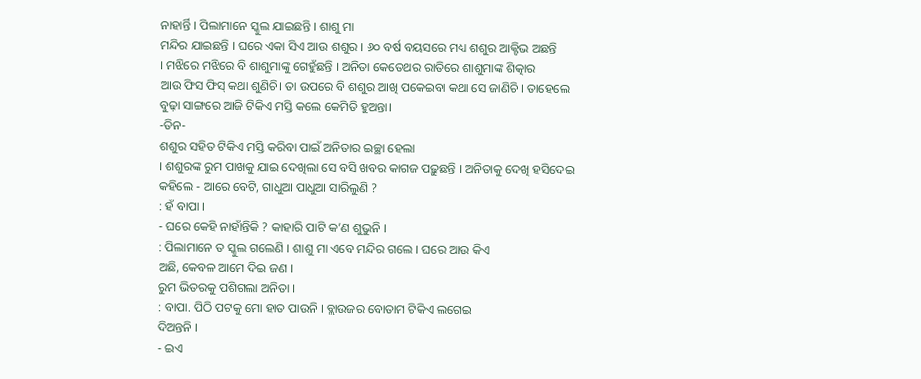ନାହାର୍ନ୍ତି । ପିଲାମାନେ ସ୍କୁଲ ଯାଇଛନ୍ତି । ଶାଶୁ ମା
ମନ୍ଦିର ଯାଇଛନ୍ତି । ଘରେ ଏକା ସିଏ ଆଉ ଶଶୁର । ୬୦ ବର୍ଷ ବୟସରେ ମଧ୍ୟ ଶଶୁର ଆକ୍ଟିଭ ଅଛନ୍ତି
। ମଝିରେ ମଝିରେ ବି ଶାଶୁମାଙ୍କୁ ଗେହୁଁଛନ୍ତି । ଅନିତା କେତେଥର ରାତିରେ ଶାଶୁମାଙ୍କ ଶିତ୍କାର
ଆଉ ଫିସ ଫିସ୍ କଥା ଶୁଣିଚି। ତା ଉପରେ ବି ଶଶୁର ଆଖି ପକେଇବା କଥା ସେ ଜାଣିଚି । ତାହେଲେ
ବୁଢ଼ା ସାଙ୍ଗରେ ଆଜି ଟିକିଏ ମସ୍ତି କଲେ କେମିତି ହୁଅନ୍ତା।
-ତିନ-
ଶଶୁର ସହିତ ଟିକିଏ ମସ୍ତି କରିବା ପାଇଁ ଅନିତାର ଇଚ୍ଛା ହେଲା
। ଶଶୁରଙ୍କ ରୁମ ପାଖକୁ ଯାଇ ଦେଖିଲା ସେ ବସି ଖବର କାଗଜ ପଢ଼ୁଛନ୍ତି । ଅନିତାକୁ ଦେଖି ହସିଦେଇ
କହିଲେ - ଆରେ ବେଟି, ଗାଧୁଆ ପାଧୁଆ ସାରିଲୁଣି ?
: ହଁ ବାପା ।
- ଘରେ କେହି ନାହାଁନ୍ତିକି ? କାହାରି ପାଟି କ’ଣ ଶୁଭୁନି ।
: ପିଲାମାନେ ତ ସ୍କୁଲ ଗଲେଣି । ଶାଶୁ ମା ଏବେ ମନ୍ଦିର ଗଲେ । ଘରେ ଆଉ କିଏ
ଅଛି, କେବଳ ଆମେ ଦିଇ ଜଣ ।
ରୁମ ଭିତରକୁ ପଶିଗଲା ଅନିତା ।
: ବାପା. ପିଠି ପଟକୁ ମୋ ହାତ ପାଉନି । ବ୍ଲାଉଜର ବୋତାମ ଟିକିଏ ଲଗେଇ
ଦିଅନ୍ତନି ।
- ଇଏ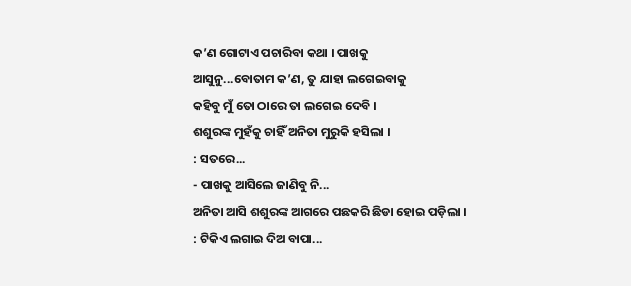କ’ଣ ଗୋଟାଏ ପଚାରିବା କଥା । ପାଖକୁ
ଆସୁନୁ...ବୋତାମ କ’ଣ, ତୁ ଯାହା ଲଗେଇବାକୁ
କହିବୁ ମୁଁ ତୋ ଠାରେ ତା ଲଗେଇ ଦେବି ।
ଶଶୁରଙ୍କ ମୁହଁକୁ ଚାହିଁ ଅନିତା ମୁରୁକି ହସିଲା ।
: ସତରେ...
- ପାଖକୁ ଆସିଲେ ଜାଣିବୁ ନି...
ଅନିତା ଆସି ଶଶୁରଙ୍କ ଆଗରେ ପଛକରି ଛିଡା ହୋଇ ପଡ଼ିଲା ।
: ଟିକିଏ ଲଗାଇ ଦିଅ ବାପା...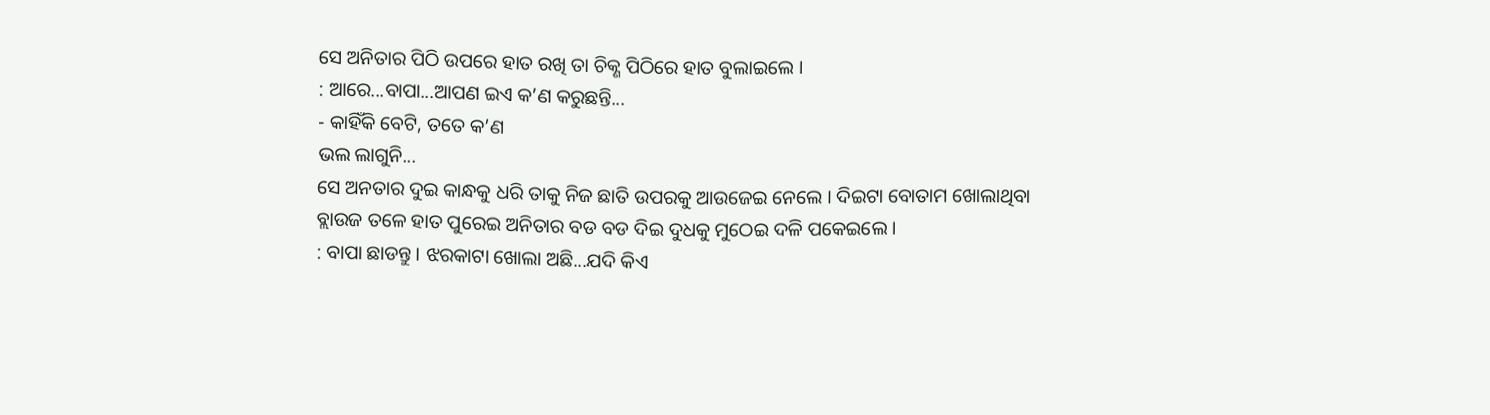ସେ ଅନିତାର ପିଠି ଉପରେ ହାତ ରଖି ତା ଚିକ୍ଣ ପିଠିରେ ହାତ ବୁଲାଇଲେ ।
: ଆରେ...ବାପା...ଆପଣ ଇଏ କ’ଣ କରୁଛନ୍ତି...
- କାହିଁକି ବେଟି, ତତେ କ’ଣ
ଭଲ ଲାଗୁନି...
ସେ ଅନତାର ଦୁଇ କାନ୍ଧକୁ ଧରି ତାକୁ ନିଜ ଛାତି ଉପରକୁ ଆଉଜେଇ ନେଲେ । ଦିଇଟା ବୋତାମ ଖୋଲାଥିବା
ବ୍ଲାଉଜ ତଳେ ହାତ ପୁରେଇ ଅନିତାର ବଡ ବଡ ଦିଇ ଦୁଧକୁ ମୁଠେଇ ଦଳି ପକେଇଲେ ।
: ବାପା ଛାଡନ୍ତୁ । ଝରକାଟା ଖୋଲା ଅଛି...ଯଦି କିଏ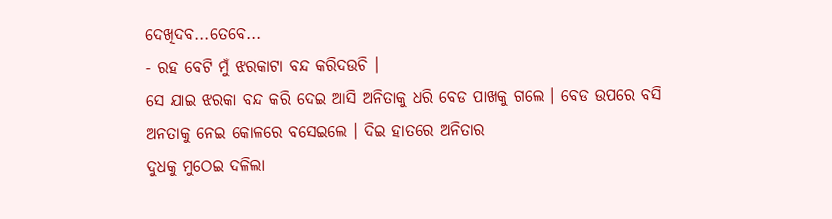ଦେଖିଦବ...ତେବେ...
- ରହ ବେଟି ମୁଁ ଝରକାଟା ବନ୍ଦ କରିଦଉଚି ।
ସେ ଯାଇ ଝରକା ବନ୍ଦ କରି ଦେଇ ଆସି ଅନିତାକୁ ଧରି ବେଡ ପାଖକୁ ଗଲେ । ବେଡ ଉପରେ ବସି
ଅନତାକୁ ନେଇ କୋଳରେ ବସେଇଲେ । ଦିଇ ହାତରେ ଅନିତାର
ଦୁଧକୁ ମୁଠେଇ ଦଳିଲା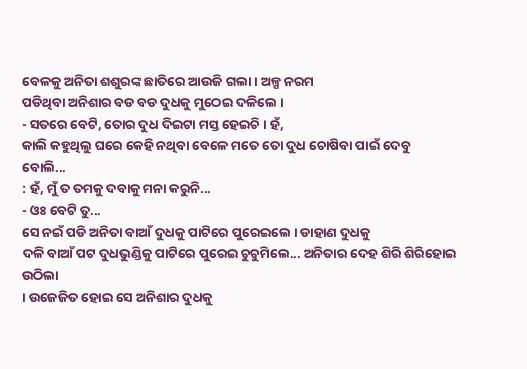ବେଳକୁ ଅନିତା ଶଶୁରଙ୍କ ଛାତିରେ ଆଉଜି ଗଲା । ଅଳ୍ପ ନରମ
ପଡିଥିବା ଅନିଶାର ବଡ ବଡ ଦୁଧକୁ ମୁଠେଇ ଦଳିଲେ ।
- ସତରେ ବେଟି, ତୋର ଦୁଧ ଦିଇଟା ମସ୍ତ ହେଇଚି । ହଁ,
କାଲି କହୁଥିଲୁ ଘରେ କେହି ନଥିବା ବେଳେ ମତେ ତୋ ଦୁଧ ଚୋଷିବା ପାଇଁ ଦେବୁ
ବୋଲି...
: ହଁ, ମୁଁ ତ ତମକୁ ଦବାକୁ ମନା କରୁନି...
- ଓଃ ବେଟି ତୁ...
ସେ ନଇଁ ପଡି ଅନିତା ବାଆଁ ଦୁଧକୁ ପାଟିରେ ପୁରେଇଲେ । ଡାହାଣ ଦୁଧକୁ
ଦଳି ବାଆଁ ପଟ ଦୁଧଭୁଣ୍ଡିକୁ ପାଟିରେ ପୁରେଇ ଚୁଚୁମିଲେ... ଅନିତାର ଦେହ ଶିରି ଶିରିହୋଇ ଉଠିଲା
। ଉଜେଜିତ ହୋଇ ସେ ଅନିଶାର ଦୁଧକୁ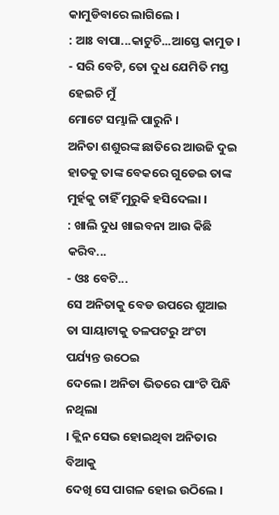କାମୁଡିବାରେ ଲାଗିଲେ ।
: ଆଃ ବାପା...କାଟୁଚି...ଆସ୍ତେ କାମୁଡ ।
- ସରି ବେଟି, ତୋ ଦୁଧ ଯେମିତି ମସ୍ତ ହେଇଚି ମୁଁ
ମୋଟେ ସମ୍ଭାଳି ପାରୁନି ।
ଅନିତା ଶଶୁରଙ୍କ ଛାତିରେ ଆଉଜି ଦୁଇ ହାତକୁ ତାଙ୍କ ବେକରେ ଗୁଡେଇ ତାଙ୍କ
ମୁର୍ହକୁ ଚାହିଁ ମୁରୁକି ହସିଦେଲା ।
: ଖାଲି ଦୁଧ ଖାଇବନା ଆଉ କିଛି କରିବ...
- ଓଃ ବେଟି...
ସେ ଅନିତାକୁ ବେଡ ଉପରେ ଶୁଆଇ ତା ସାୟାଟାକୁ ତଳପଟରୁ ଅଂଟା ପର୍ଯ୍ୟନ୍ତ ଉଠେଇ
ଦେଲେ । ଅନିତା ଭିତରେ ପାଂଟି ପିନ୍ଧି ନଥିଲା
। କ୍ଲିନ ସେଭ ହୋଇଥିବା ଅନିତାର ବିଆକୁ
ଦେଖି ସେ ପାଗଳ ହୋଇ ଉଠିଲେ ।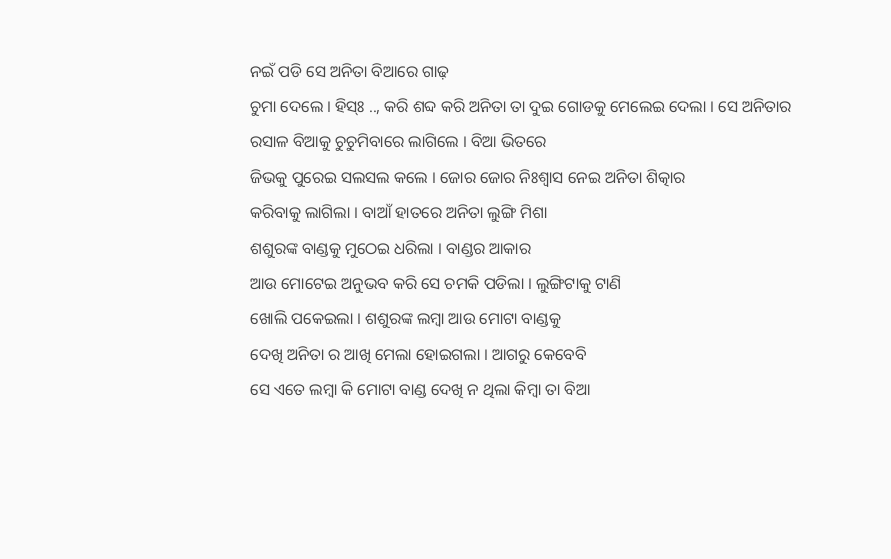ନଇଁ ପଡି ସେ ଅନିତା ବିଆରେ ଗାଢ଼
ଚୁମା ଦେଲେ । ହିସ୍ଃ .., କରି ଶବ୍ଦ କରି ଅନିତା ତା ଦୁଇ ଗୋଡକୁ ମେଲେଇ ଦେଲା । ସେ ଅନିତାର
ରସାଳ ବିଆକୁ ଚୁଚୁମିବାରେ ଲାଗିଲେ । ବିଆ ଭିତରେ
ଜିଭକୁ ପୁରେଇ ସଲସଲ କଲେ । ଜୋର ଜୋର ନିଃଶ୍ବାସ ନେଇ ଅନିତା ଶିତ୍କାର
କରିବାକୁ ଲାଗିଲା । ବାଆଁ ହାତରେ ଅନିତା ଲୁଙ୍ଗି ମିଶା
ଶଶୁରଙ୍କ ବାଣ୍ଡକୁ ମୁଠେଇ ଧରିଲା । ବାଣ୍ଡର ଆକାର
ଆଉ ମୋଟେଇ ଅନୁଭବ କରି ସେ ଚମକି ପଡିଲା । ଲୁଙ୍ଗିଟାକୁ ଟାଣି
ଖୋଲି ପକେଇଲା । ଶଶୁରଙ୍କ ଲମ୍ବା ଆଉ ମୋଟା ବାଣ୍ଡକୁ
ଦେଖି ଅନିତା ର ଆଖି ମେଲା ହୋଇଗଲା । ଆଗରୁ କେବେବି
ସେ ଏତେ ଲମ୍ବା କି ମୋଟା ବାଣ୍ଡ ଦେଖି ନ ଥିଲା କିମ୍ବା ତା ବିଆ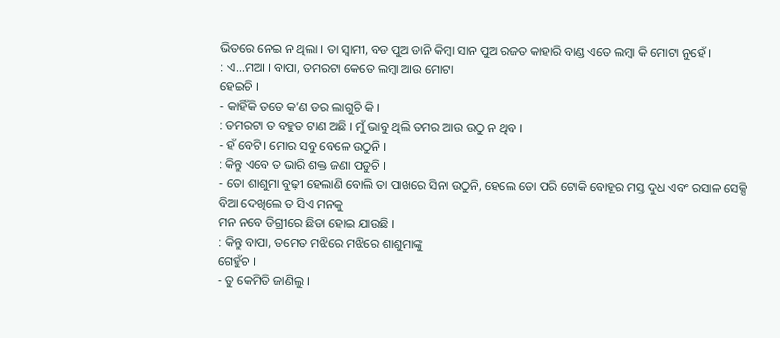ଭିତରେ ନେଇ ନ ଥିଲା । ତା ସ୍ବାମୀ, ବଡ ପୁଅ ଡାନି କିମ୍ବା ସାନ ପୁଅ ରଜତ କାହାରି ବାଣ୍ଡ ଏତେ ଲମ୍ବା କି ମୋଟା ନୁହେଁ ।
: ଏ...ମଆ । ବାପା, ତମରଟା କେତେ ଲମ୍ବା ଆଉ ମୋଟା
ହେଇଚି ।
- କାହିଁକି ତତେ କ’ଣ ଡର ଲାଗୁଚି କି ।
: ତମରଟା ତ ବହୁତ ଟାଣ ଅଛି । ମୁଁ ଭାବୁ ଥିଲି ତମର ଆଉ ଉଠୁ ନ ଥିବ ।
- ହଁ ବେଟି। ମୋର ସବୁ ବେଳେ ଉଠୁନି ।
: କିନ୍ତୁ ଏବେ ତ ଭାରି ଶକ୍ତ ଜଣା ପଡୁଚି ।
- ତୋ ଶାଶୁମା ବୁଢ଼ୀ ହେଲାଣି ବୋଲି ତା ପାଖରେ ସିନା ଉଠୁନି, ହେଲେ ତୋ ପରି ଟୋକି ବୋହୂର ମସ୍ତ ଦୁଧ ଏବଂ ରସାଳ ସେକ୍ସି ବିଆ ଦେଖିଲେ ତ ସିଏ ମନକୁ
ମନ ନବେ ଡିଗ୍ରୀରେ ଛିଡା ହୋଇ ଯାଉଛି ।
: କିନ୍ତୁ ବାପା, ତମେତ ମଝିରେ ମଝିରେ ଶାଶୁମାଙ୍କୁ
ଗେହୁଁଚ ।
- ତୁ କେମିତି ଜାଣିଲୁ ।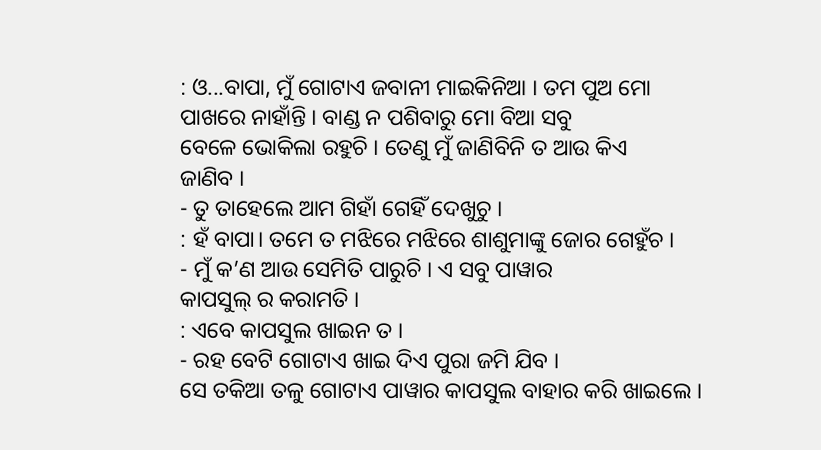: ଓ...ବାପା, ମୁଁ ଗୋଟାଏ ଜବାନୀ ମାଇକିନିଆ । ତମ ପୁଅ ମୋ
ପାଖରେ ନାହାଁନ୍ତି । ବାଣ୍ଡ ନ ପଶିବାରୁ ମୋ ବିଆ ସବୁ
ବେଳେ ଭୋକିଲା ରହୁଚି । ତେଣୁ ମୁଁ ଜାଣିବିନି ତ ଆଉ କିଏ
ଜାଣିବ ।
- ତୁ ତାହେଲେ ଆମ ଗିହାଁ ଗେହିଁ ଦେଖୁଚୁ ।
: ହଁ ବାପା। ତମେ ତ ମଝିରେ ମଝିରେ ଶାଶୁମାଙ୍କୁ ଜୋର ଗେହୁଁଚ ।
- ମୁଁ କ’ଣ ଆଉ ସେମିତି ପାରୁଚି । ଏ ସବୁ ପାୱାର
କାପସୁଲ୍ ର କରାମତି ।
: ଏବେ କାପସୁଲ ଖାଇନ ତ ।
- ରହ ବେଟି ଗୋଟାଏ ଖାଇ ଦିଏ ପୁରା ଜମି ଯିବ ।
ସେ ତକିଆ ତଳୁ ଗୋଟାଏ ପାୱାର କାପସୁଲ ବାହାର କରି ଖାଇଲେ ।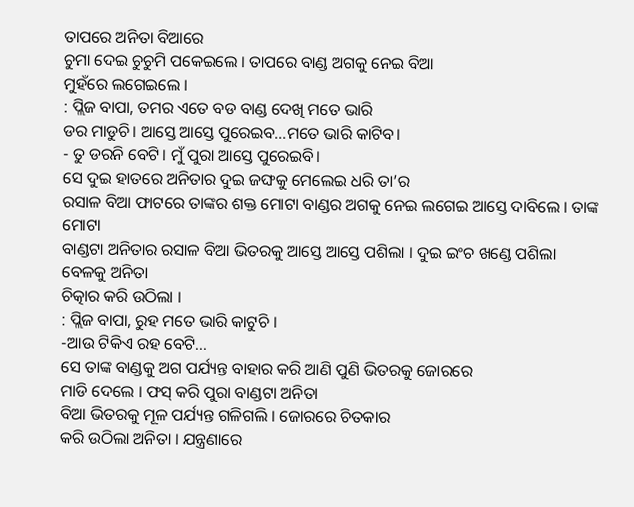ତାପରେ ଅନିତା ବିଆରେ
ଚୁମା ଦେଇ ଚୁଚୁମି ପକେଇଲେ । ତାପରେ ବାଣ୍ଡ ଅଗକୁ ନେଇ ବିଆ
ମୁହଁରେ ଲଗେଇଲେ ।
: ପ୍ଲିଜ ବାପା, ତମର ଏତେ ବଡ ବାଣ୍ଡ ଦେଖି ମତେ ଭାରି
ଡର ମାଡୁଚି। ଆସ୍ତେ ଆସ୍ତେ ପୁରେଇବ...ମତେ ଭାରି କାଟିବ।
- ତୁ ଡରନି ବେଟି। ମୁଁ ପୁରା ଆସ୍ତେ ପୁରେଇବି।
ସେ ଦୁଇ ହାତରେ ଅନିତାର ଦୁଇ ଜଙ୍ଘକୁ ମେଲେଇ ଧରି ତା’ର
ରସାଳ ବିଆ ଫାଟରେ ତାଙ୍କର ଶକ୍ତ ମୋଟା ବାଣ୍ଡର ଅଗକୁ ନେଇ ଲଗେଇ ଆସ୍ତେ ଦାବିଲେ । ତାଙ୍କ ମୋଟା
ବାଣ୍ଡଟା ଅନିତାର ରସାଳ ବିଆ ଭିତରକୁ ଆସ୍ତେ ଆସ୍ତେ ପଶିଲା । ଦୁଇ ଇଂଚ ଖଣ୍ଡେ ପଶିଲା ବେଳକୁ ଅନିତା
ଚିତ୍କାର କରି ଉଠିଲା ।
: ପ୍ଲିଜ ବାପା, ରୁହ ମତେ ଭାରି କାଟୁଚି ।
-ଆଉ ଟିକିଏ ରହ ବେଟି...
ସେ ତାଙ୍କ ବାଣ୍ଡକୁ ଅଗ ପର୍ଯ୍ୟନ୍ତ ବାହାର କରି ଆଣି ପୁଣି ଭିତରକୁ ଜୋରରେ
ମାଡି ଦେଲେ । ଫସ୍ କରି ପୁରା ବାଣ୍ଡଟା ଅନିତା
ବିଆ ଭିତରକୁ ମୂଳ ପର୍ଯ୍ୟନ୍ତ ଗଳିଗଲି । ଜୋରରେ ଚିତକାର
କରି ଉଠିଲା ଅନିତା । ଯନ୍ତ୍ରଣାରେ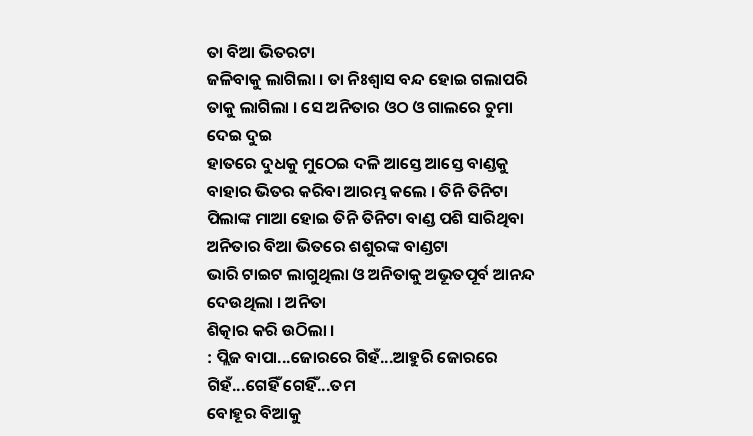ତା ବିଆ ଭିତରଟା
ଜଳିବାକୁ ଲାଗିଲା । ତା ନିଃଶ୍ବାସ ବନ୍ଦ ହୋଇ ଗଲାପରି
ତାକୁ ଲାଗିଲା । ସେ ଅନିତାର ଓଠ ଓ ଗାଲରେ ଚୁମା ଦେଇ ଦୁଇ
ହାତରେ ଦୁଧକୁ ମୁଠେଇ ଦଳି ଆସ୍ତେ ଆସ୍ତେ ବାଣ୍ଡକୁ ବାହାର ଭିତର କରିବା ଆରମ୍ଭ କଲେ । ତିନି ତିନିଟା
ପିଲାଙ୍କ ମାଆ ହୋଇ ତିନି ତିନିଟା ବାଣ୍ଡ ପଶି ସାରିଥିବା ଅନିତାର ବିଆ ଭିତରେ ଶଶୁରଙ୍କ ବାଣ୍ଡଟା
ଭାରି ଟାଇଟ ଲାଗୁଥିଲା ଓ ଅନିତାକୁ ଅଭୂତପୂର୍ବ ଆନନ୍ଦ ଦେଉଥିଲା । ଅନିତା
ଶିତ୍କାର କରି ଉଠିଲା ।
: ପ୍ଲିଜ ବାପା...ଜୋରରେ ଗିହଁ...ଆହୁରି ଜୋରରେ ଗିହଁ...ଗେହିଁ ଗେହିଁ...ତମ
ବୋହୂର ବିଆକୁ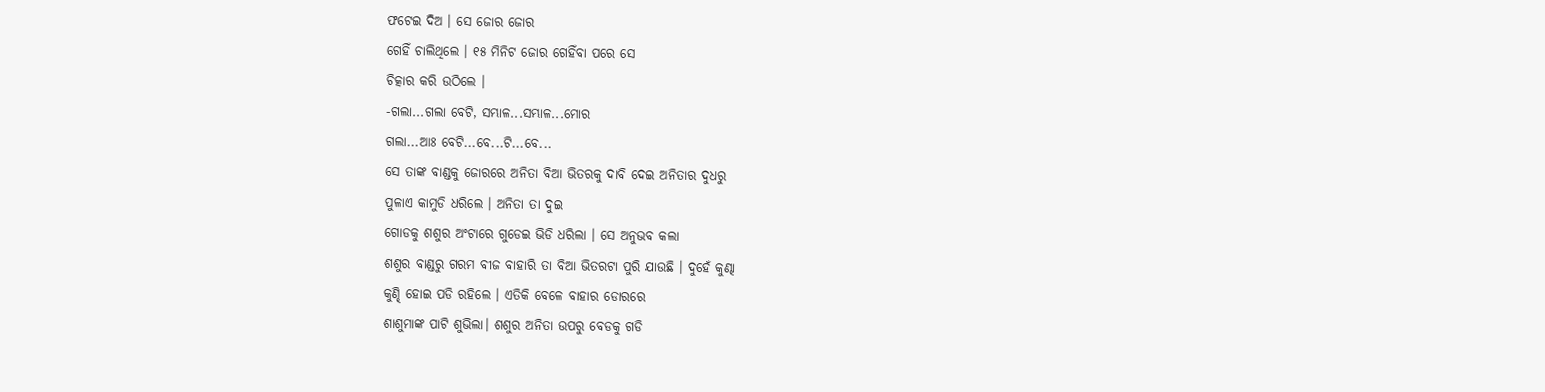ଫଟେଇ ଦିଅ । ସେ ଜୋର ଜୋର
ଗେହିଁ ଚାଲିଥିଲେ । ୧୫ ମିନିଟ ଜୋର ଗେହିଁବା ପରେ ସେ
ଚିତ୍କାର କରି ଉଠିଲେ ।
-ଗଲା...ଗଲା ବେଟି, ସମ୍ଭାଳ...ସମ୍ଭାଳ...ମୋର
ଗଲା...ଆଃ ବେଟି...ବେ...ଟି...ବେ...
ସେ ତାଙ୍କ ବାଣ୍ଡକୁ ଜୋରରେ ଅନିତା ବିଆ ଭିତରକୁ ଦାବି ଦେଇ ଅନିତାର ଦୁଧରୁ
ପୁଳାଏ କାମୁଡି ଧରିଲେ । ଅନିତା ତା ଦୁଇ
ଗୋଡକୁ ଶଶୁର ଅଂଟାରେ ଗୁଡେଇ ଭିଡି ଧରିଲା । ସେ ଅନୁଭବ କଲା
ଶଶୁର ବାଣ୍ଡରୁ ଗରମ ବୀଜ ବାହାରି ତା ବିଆ ଭିତରଟା ପୁରି ଯାଉଛି । ଦୁହେଁ କୁଣ୍ଢା
କୁଣ୍ଢି ହୋଇ ପଡି ରହିଲେ । ଏତିକି ବେଳେ ବାହାର ଡୋରରେ
ଶାଶୁମାଙ୍କ ପାଟି ଶୁଭିଲା। ଶଶୁର ଅନିତା ଉପରୁ ବେଡକୁ ଗଡି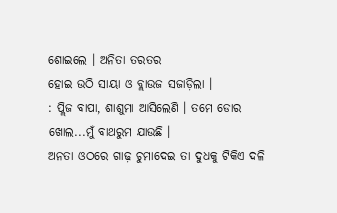ଶୋଇଲେ । ଅନିତା ତରତର
ହୋଇ ଉଠି ସାୟା ଓ ବ୍ଲାଉଜ ସଜାଡ଼ିଲା ।
: ପ୍ଲିଜ ବାପା, ଶାଶୁମା ଆସିଲେଣି । ତମେ ଡୋର
ଖୋଲ...ମୁଁ ବାଥରୁମ ଯାଉଛି ।
ଅନତା ଓଠରେ ଗାଢ଼ ଚୁମାଦେଇ ତା ଦୁଧକୁ ଟିକିଏ ଦଳି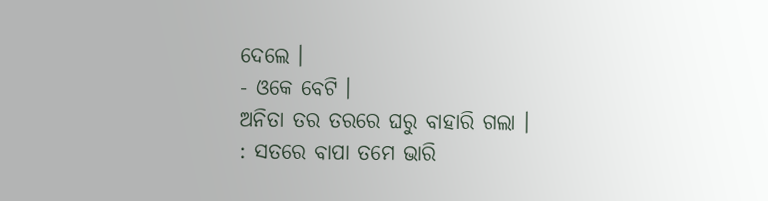ଦେଲେ ।
- ଓକେ ବେଟି ।
ଅନିତା ତର ତରରେ ଘରୁ ବାହାରି ଗଲା ।
: ସତରେ ବାପା ତମେ ଭାରି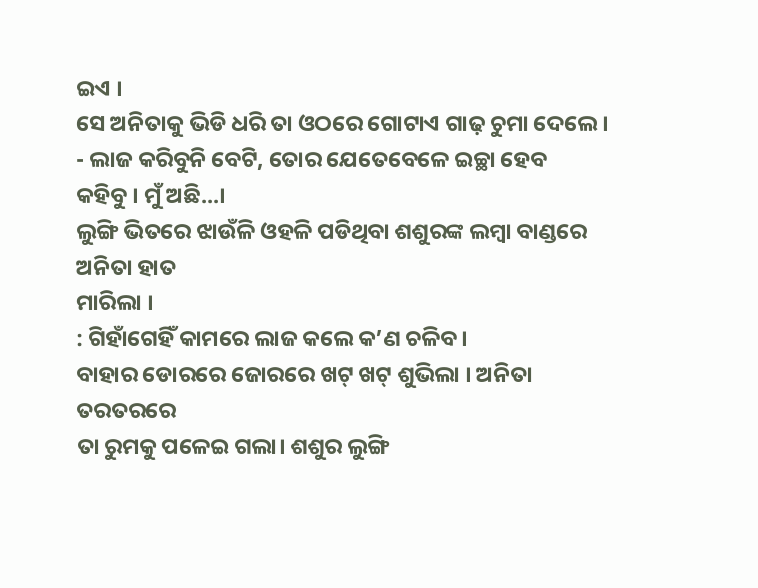ଇଏ ।
ସେ ଅନିତାକୁ ଭିଡି ଧରି ତା ଓଠରେ ଗୋଟାଏ ଗାଢ଼ ଚୁମା ଦେଲେ ।
- ଲାଜ କରିବୁନି ବେଟି, ତୋର ଯେତେବେଳେ ଇଚ୍ଛା ହେବ
କହିବୁ । ମୁଁ ଅଛି...।
ଲୁଙ୍ଗି ଭିତରେ ଝାଉଁଳି ଓହଳି ପଡିଥିବା ଶଶୁରଙ୍କ ଲମ୍ବା ବାଣ୍ଡରେ ଅନିତା ହାତ
ମାରିଲା ।
: ଗିହାଁଗେହିଁ କାମରେ ଲାଜ କଲେ କ’ଣ ଚଳିବ ।
ବାହାର ଡୋରରେ ଜୋରରେ ଖଟ୍ ଖଟ୍ ଶୁଭିଲା । ଅନିତା ତରତରରେ
ତା ରୁମକୁ ପଳେଇ ଗଲା। ଶଶୁର ଲୁଙ୍ଗି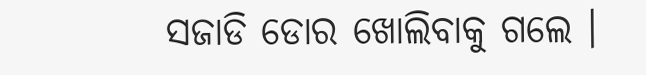ସଜାଡି ଡୋର ଖୋଲିବାକୁ ଗଲେ ।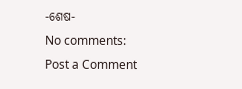-ଶେଷ-
No comments:
Post a Comment